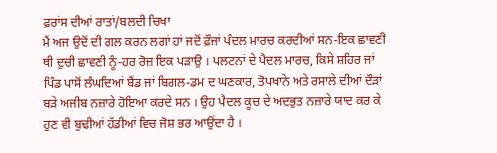ਫ਼ਰਾਂਸ ਦੀਆਂ ਰਾਤਾਂ/ਬਲਦੀ ਚਿਖਾ
ਮੈਂ ਅਜ ਉਦੋਂ ਦੀ ਗਲ ਕਰਨ ਲਗਾਂ ਹਾਂ ਜਦੋਂ ਫ਼ੌਜਾਂ ਪੰਦਲ ਮਾਰਚ ਕਰਦੀਆਂ ਸਨ-ਇਕ ਛਾਵਣੀ ਥੀ ਦੁਚੀ ਛਾਵਣੀ ਨੂੰ-ਹਰ ਰੋਜ਼ ਇਕ ਪੜਾਉ । ਪਲਟਨਾਂ ਦੇ ਪੈਦਲ ਮਾਰਚ, ਕਿਸੇ ਸ਼ਹਿਰ ਜਾਂ ਪਿੰਡ ਪਾਸੋਂ ਲੰਘਦਿਆਂ ਬੈਂਡ ਜਾਂ ਬਿਗਲ-ਡਮ ਦ ਘਣਕਾਰ, ਤੋਪਖਾਨੇ ਅਤੇ ਰਸਾਲੇ ਦੀਆਂ ਦੌੜਾਂ ਬੜੇ ਅਜੀਬ ਨਜ਼ਾਰੇ ਹੋਇਆ ਕਰਦੇ ਸਨ । ਉਹ ਪੈਦਲ ਕੂਚ ਦੇ ਅਦਭੁਤ ਨਜ਼ਾਰੇ ਯਾਦ ਕਰ ਕੇ ਹੁਣ ਵੀ ਬੁਢੀਆਂ ਹੱਡੀਆਂ ਵਿਚ ਜੋਸ਼ ਭਰ ਆਉਂਦਾ ਹੈ ।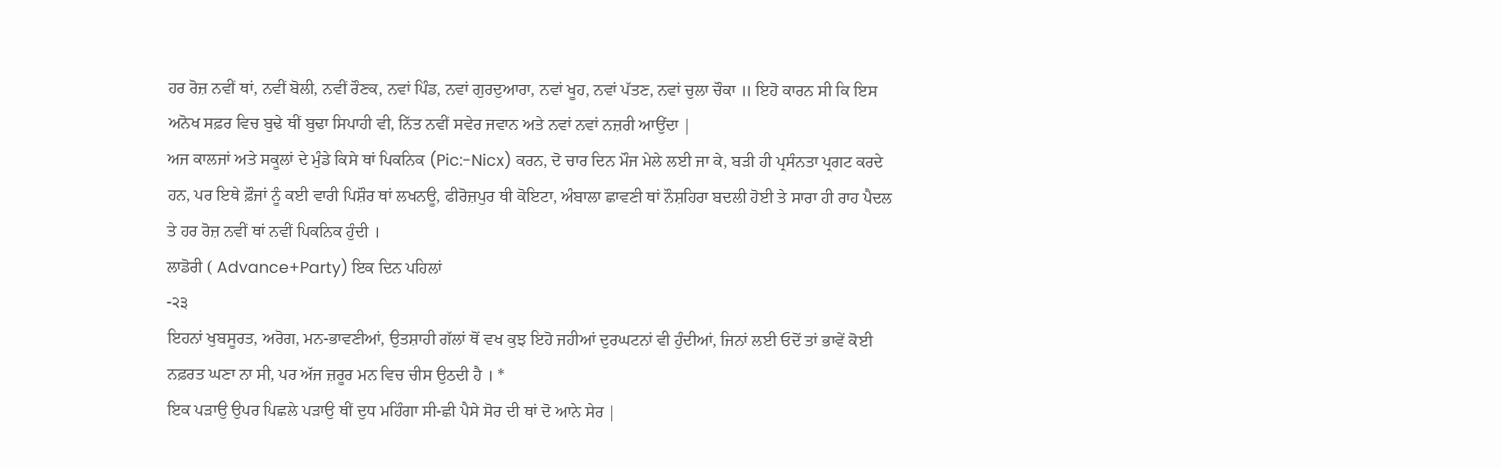ਹਰ ਰੋਜ਼ ਨਵੀਂ ਥਾਂ, ਨਵੀਂ ਬੋਲੀ, ਨਵੀਂ ਰੌਣਕ, ਨਵਾਂ ਪਿੰਡ, ਨਵਾਂ ਗੁਰਦੁਆਰਾ, ਨਵਾਂ ਖੂਹ, ਨਵਾਂ ਪੱਤਣ, ਨਵਾਂ ਚੁਲਾ ਚੌਕਾ ॥ ਇਹੋ ਕਾਰਨ ਸੀ ਕਿ ਇਸ ਅਨੋਖ ਸਫ਼ਰ ਵਿਚ ਬੁਢੇ ਥੀਂ ਬੁਢਾ ਸਿਪਾਹੀ ਵੀ, ਨਿੱਤ ਨਵੀਂ ਸਵੇਰ ਜਵਾਨ ਅਤੇ ਨਵਾਂ ਨਵਾਂ ਨਜ਼ਰੀ ਆਉਂਦਾ |
ਅਜ ਕਾਲਜਾਂ ਅਤੇ ਸਕੂਲਾਂ ਦੇ ਮੁੰਡੇ ਕਿਸੇ ਥਾਂ ਪਿਕਨਿਕ (Pic:-Nicx) ਕਰਨ, ਦੋ ਚਾਰ ਦਿਨ ਮੌਜ ਮੇਲੇ ਲਈ ਜਾ ਕੇ, ਬੜੀ ਹੀ ਪ੍ਰਸੰਨਤਾ ਪ੍ਰਗਟ ਕਰਦੇ ਹਨ, ਪਰ ਇਥੇ ਫ਼ੌਜਾਂ ਨੂੰ ਕਈ ਵਾਰੀ ਪਿਸ਼ੌਰ ਥਾਂ ਲਖਨਊ, ਫੀਰੋਜ਼ਪੁਰ ਥੀ ਕੋਇਟਾ, ਅੰਬਾਲਾ ਛਾਵਣੀ ਥਾਂ ਨੌਸ਼ਹਿਰਾ ਬਦਲੀ ਹੋਈ ਤੇ ਸਾਰਾ ਹੀ ਰਾਹ ਪੈਦਲ ਤੇ ਹਰ ਰੋਜ਼ ਨਵੀਂ ਥਾਂ ਨਵੀਂ ਪਿਕਨਿਕ ਹੁੰਦੀ ।
ਲਾਡੋਰੀ ( Advance+Party) ਇਕ ਦਿਨ ਪਹਿਲਾਂ
-੨੩
ਇਹਨਾਂ ਖੁਬਸੂਰਤ, ਅਰੋਗ, ਮਨ-ਭਾਵਣੀਆਂ, ਉਤਸ਼ਾਹੀ ਗੱਲਾਂ ਥੋਂ ਵਖ ਕੁਝ ਇਹੋ ਜਹੀਆਂ ਦੁਰਘਟਨਾਂ ਵੀ ਹੁੰਦੀਆਂ, ਜਿਨਾਂ ਲਈ ਓਦੋਂ ਤਾਂ ਭਾਵੇਂ ਕੋਈ ਨਫ਼ਰਤ ਘਣਾ ਨਾ ਸੀ, ਪਰ ਅੱਜ ਜ਼ਰੂਰ ਮਨ ਵਿਚ ਚੀਸ ਉਠਦੀ ਹੈ । *
ਇਕ ਪੜਾਉ ਉਪਰ ਪਿਛਲੇ ਪੜਾਉ ਥੀਂ ਦੁਧ ਮਹਿੰਗਾ ਸੀ-ਛੀ ਪੈਸੇ ਸੋਰ ਦੀ ਥਾਂ ਦੋ ਆਨੇ ਸੇਰ |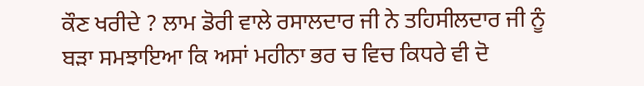ਕੌਣ ਖਰੀਦੇ ? ਲਾਮ ਡੋਰੀ ਵਾਲੇ ਰਸਾਲਦਾਰ ਜੀ ਨੇ ਤਹਿਸੀਲਦਾਰ ਜੀ ਨੂੰ ਬੜਾ ਸਮਝਾਇਆ ਕਿ ਅਸਾਂ ਮਹੀਨਾ ਭਰ ਚ ਵਿਚ ਕਿਧਰੇ ਵੀ ਦੋ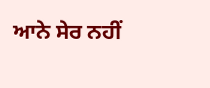ਆਨੇ ਸੇਰ ਨਹੀਂ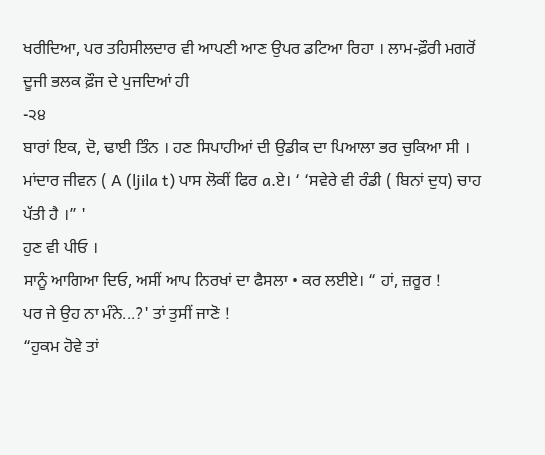ਖਰੀਦਿਆ, ਪਰ ਤਹਿਸੀਲਦਾਰ ਵੀ ਆਪਣੀ ਆਣ ਉਪਰ ਡਟਿਆ ਰਿਹਾ । ਲਾਮ-ਫ਼ੌਰੀ ਮਗਰੋਂ ਦੂਜੀ ਭਲਕ ਫ਼ੌਜ ਦੇ ਪੁਜਦਿਆਂ ਹੀ
-੨੪
ਬਾਰਾਂ ਇਕ, ਦੋ, ਢਾਈ ਤਿੰਨ । ਹਣ ਸਿਪਾਹੀਆਂ ਦੀ ਉਡੀਕ ਦਾ ਪਿਆਲਾ ਭਰ ਚੁਕਿਆ ਸੀ । ਮਾਂਦਾਰ ਜੀਵਨ ( A (ljila t) ਪਾਸ ਲੋਕੀਂ ਫਿਰ a.ਏ। ‘ ‘ਸਵੇਰੇ ਵੀ ਰੰਡੀ ( ਬਿਨਾਂ ਦੁਧ) ਚਾਹ ਪੱਤੀ ਹੈ ।” '
ਹੁਣ ਵੀ ਪੀਓ ।
ਸਾਨੂੰ ਆਗਿਆ ਦਿਓ, ਅਸੀਂ ਆਪ ਨਿਰਖਾਂ ਦਾ ਫੈਸਲਾ • ਕਰ ਲਈਏ। “ ਹਾਂ, ਜ਼ਰੂਰ !
ਪਰ ਜੇ ਉਹ ਨਾ ਮੰਨੇ...?' ਤਾਂ ਤੁਸੀਂ ਜਾਣੋ !
“ਹੁਕਮ ਹੋਵੇ ਤਾਂ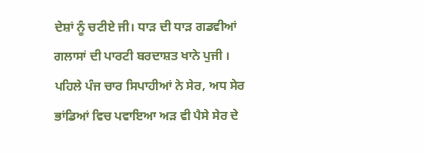ਦੇਸ਼ਾਂ ਨੂੰ ਚਟੀਏ ਜੀ। ਧਾੜ ਦੀ ਧਾੜ ਗਡਵੀਆਂ ਗਲਾਸਾਂ ਦੀ ਪਾਰਟੀ ਬਰਦਾਸ਼ਤ ਖਾਨੇ ਪੁਜੀ । ਪਹਿਲੇ ਪੰਜ ਚਾਰ ਸਿਪਾਹੀਆਂ ਨੇ ਸੇਰ, ਅਧ ਸੇਰ ਭਾਂਡਿਆਂ ਵਿਚ ਪਵਾਇਆ ਅੜ ਵੀ ਪੈਸੇ ਸੇਰ ਦੇ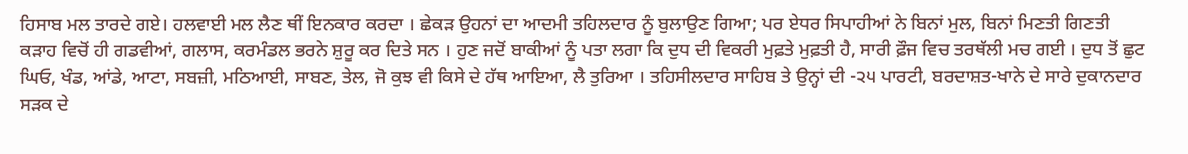ਹਿਸਾਬ ਮਲ ਤਾਰਦੇ ਗਏ। ਹਲਵਾਈ ਮਲ ਲੈਣ ਥੀਂ ਇਨਕਾਰ ਕਰਦਾ । ਛੇਕੜ ਉਹਨਾਂ ਦਾ ਆਦਮੀ ਤਹਿਲਦਾਰ ਨੂੰ ਬੁਲਾਉਣ ਗਿਆ; ਪਰ ਏਧਰ ਸਿਪਾਹੀਆਂ ਨੇ ਬਿਨਾਂ ਮੁਲ, ਬਿਨਾਂ ਮਿਣਤੀ ਗਿਣਤੀ ਕੜਾਹ ਵਿਚੋਂ ਹੀ ਗਡਵੀਆਂ, ਗਲਾਸ, ਕਰਮੰਡਲ ਭਰਨੇ ਸ਼ੁਰੂ ਕਰ ਦਿਤੇ ਸਨ । ਹੁਣ ਜਦੋਂ ਬਾਕੀਆਂ ਨੂੰ ਪਤਾ ਲਗਾ ਕਿ ਦੁਧ ਦੀ ਵਿਕਰੀ ਮੁਫ਼ਤੇ ਮੁਫ਼ਤੀ ਹੈ, ਸਾਰੀ ਫ਼ੌਜ ਵਿਚ ਤਰਥੱਲੀ ਮਚ ਗਈ । ਦੁਧ ਤੋਂ ਛੁਟ ਘਿਓ, ਖੰਡ, ਆਂਡੇ, ਆਟਾ, ਸਬਜ਼ੀ, ਮਠਿਆਈ, ਸਾਬਣ, ਤੇਲ, ਜੋ ਕੁਝ ਵੀ ਕਿਸੇ ਦੇ ਹੱਥ ਆਇਆ, ਲੈ ਤੁਰਿਆ । ਤਹਿਸੀਲਦਾਰ ਸਾਹਿਬ ਤੇ ਉਨ੍ਹਾਂ ਦੀ -੨੫ ਪਾਰਟੀ, ਬਰਦਾਸ਼ਤ-ਖਾਨੇ ਦੇ ਸਾਰੇ ਦੁਕਾਨਦਾਰ ਸੜਕ ਦੇ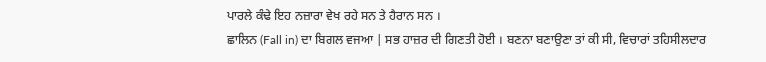ਪਾਰਲੇ ਕੰਢੇ ਇਹ ਨਜ਼ਾਰਾ ਵੇਖ ਰਹੇ ਸਨ ਤੇ ਹੈਰਾਨ ਸਨ ।
ਛਾਲਿਨ (Fall in) ਦਾ ਬਿਗਲ ਵਜਆ | ਸਭ ਹਾਜ਼ਰ ਦੀ ਗਿਣਤੀ ਹੋਈ । ਬਣਨਾ ਬਣਾਉਣਾ ਤਾਂ ਕੀ ਸੀ, ਵਿਚਾਰਾਂ ਤਹਿਸੀਲਦਾਰ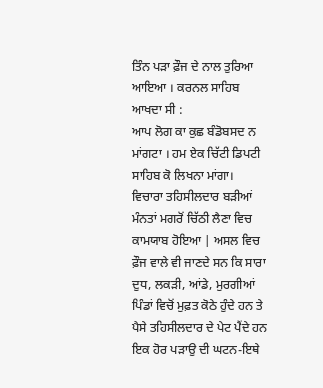ਤਿੰਨ ਪੜਾ ਫ਼ੌਜ ਦੇ ਨਾਲ ਤੁਰਿਆ ਆਇਆ । ਕਰਨਲ ਸਾਹਿਬ ਆਖਦਾ ਸੀ :
ਆਪ ਲੋਗ ਕਾ ਕੁਛ ਬੰਡੋਬਸਦ ਨ ਮਾਂਗਟਾ । ਹਮ ਏਕ ਚਿੱਟੀ ਡਿਪਟੀ ਸਾਹਿਬ ਕੋ ਲਿਖਨਾ ਮਾਂਗਾ।
ਵਿਚਾਰਾ ਤਹਿਸੀਲਦਾਰ ਬੜੀਆਂ ਮੰਨਤਾਂ ਮਗਰੋਂ ਚਿੱਠੀ ਲੈਣਾ ਵਿਚ ਕਾਮਯਾਬ ਹੋਇਆ | ਅਸਲ ਵਿਚ ਫ਼ੌਜ ਵਾਲੇ ਵੀ ਜਾਣਦੇ ਸਨ ਕਿ ਸਾਰਾ ਦੁਧ, ਲਕੜੀ, ਆਂਡੇ, ਮੁਰਗੀਆਂ ਪਿੰਡਾਂ ਵਿਚੋਂ ਮੁਫ਼ਤ ਕੋਠੇ ਹੁੰਦੇ ਹਨ ਤੇ ਪੈਸੇ ਤਹਿਸੀਲਦਾਰ ਦੇ ਪੇਟ ਪੈਂਦੇ ਹਨ
ਇਕ ਹੋਰ ਪੜਾਉ ਦੀ ਘਟਨ-ਇਥੇ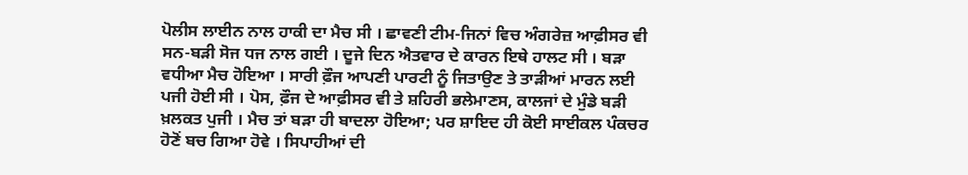ਪੋਲੀਸ ਲਾਈਨ ਨਾਲ ਹਾਕੀ ਦਾ ਮੈਚ ਸੀ । ਛਾਵਣੀ ਟੀਮ-ਜਿਨਾਂ ਵਿਚ ਅੰਗਰੇਜ਼ ਆਫ਼ੀਸਰ ਵੀ ਸਨ-ਬੜੀ ਸੋਜ ਧਜ ਨਾਲ ਗਈ । ਦੂਜੇ ਦਿਨ ਐਤਵਾਰ ਦੇ ਕਾਰਨ ਇਥੇ ਹਾਲਟ ਸੀ । ਬੜਾ ਵਧੀਆ ਮੈਚ ਹੋਇਆ । ਸਾਰੀ ਫ਼ੌਜ ਆਪਣੀ ਪਾਰਟੀ ਨੂੰ ਜਿਤਾਉਣ ਤੇ ਤਾੜੀਆਂ ਮਾਰਨ ਲਈ ਪਜੀ ਹੋਈ ਸੀ । ਪੋਸ, ਫ਼ੌਜ ਦੇ ਆਫ਼ੀਸਰ ਵੀ ਤੇ ਸ਼ਹਿਰੀ ਭਲੇਮਾਣਸ, ਕਾਲਜਾਂ ਦੇ ਮੁੰਡੇ ਬੜੀ ਖ਼ਲਕਤ ਪੁਜੀ । ਮੈਚ ਤਾਂ ਬੜਾ ਹੀ ਬਾਦਲਾ ਹੋਇਆ; ਪਰ ਸ਼ਾਇਦ ਹੀ ਕੋਈ ਸਾਈਕਲ ਪੰਕਚਰ ਹੋਣੋਂ ਬਚ ਗਿਆ ਹੋਵੇ । ਸਿਪਾਹੀਆਂ ਦੀ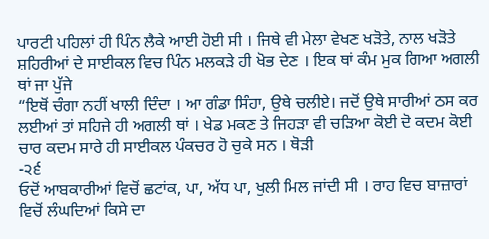ਪਾਰਟੀ ਪਹਿਲਾਂ ਹੀ ਪਿੰਨ ਲੈਕੇ ਆਈ ਹੋਈ ਸੀ । ਜਿਥੇ ਵੀ ਮੇਲਾ ਵੇਖਣ ਖੜੋਤੇ, ਨਾਲ ਖੜੋਤੇ ਸ਼ਹਿਰੀਆਂ ਦੇ ਸਾਈਕਲ ਵਿਚ ਪਿੰਨ ਮਲਕੜੇ ਹੀ ਖੋਭ ਦੇਣ । ਇਕ ਥਾਂ ਕੰਮ ਮੁਕ ਗਿਆ ਅਗਲੀ ਥਾਂ ਜਾ ਪੁੱਜੇ
“ਇਥੋਂ ਚੰਗਾ ਨਹੀਂ ਖਾਲੀ ਦਿੰਦਾ । ਆ ਗੰਡਾ ਸਿੰਹਾ, ਉਥੇ ਚਲੀਏ। ਜਦੋਂ ਉਥੇ ਸਾਰੀਆਂ ਠਸ ਕਰ ਲਈਆਂ ਤਾਂ ਸਹਿਜੇ ਹੀ ਅਗਲੀ ਥਾਂ । ਖੇਡ ਮਕਣ ਤੇ ਜਿਹੜਾ ਵੀ ਚੜਿਆ ਕੋਈ ਦੋ ਕਦਮ ਕੋਈ ਚਾਰ ਕਦਮ ਸਾਰੇ ਹੀ ਸਾਈਕਲ ਪੰਕਚਰ ਹੋ ਚੁਕੇ ਸਨ । ਥੋੜੀ
-੨੬
ਓਦੋਂ ਆਬਕਾਰੀਆਂ ਵਿਚੋਂ ਛਟਾਂਕ, ਪਾ, ਅੱਧ ਪਾ, ਖੁਲੀ ਮਿਲ ਜਾਂਦੀ ਸੀ । ਰਾਹ ਵਿਚ ਬਾਜ਼ਾਰਾਂ ਵਿਚੋਂ ਲੰਘਦਿਆਂ ਕਿਸੇ ਦਾ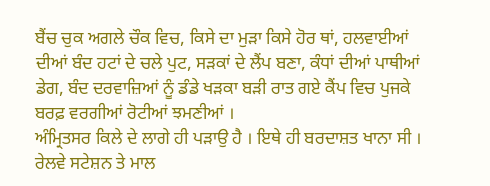ਬੈਂਚ ਚੁਕ ਅਗਲੇ ਚੌਕ ਵਿਚ, ਕਿਸੇ ਦਾ ਮੁੜਾ ਕਿਸੇ ਹੋਰ ਥਾਂ, ਹਲਵਾਈਆਂ ਦੀਆਂ ਬੰਦ ਹਟਾਂ ਦੇ ਚਲੇ ਪੁਟ, ਸੜਕਾਂ ਦੇ ਲੈਂਪ ਬਣਾ, ਕੰਧਾਂ ਦੀਆਂ ਪਾਥੀਆਂ ਡੇਗ, ਬੰਦ ਦਰਵਾਜ਼ਿਆਂ ਨੂੰ ਡੰਡੇ ਖੜਕਾ ਬੜੀ ਰਾਤ ਗਏ ਕੈਂਪ ਵਿਚ ਪੁਜਕੇ ਬਰਫ਼ ਵਰਗੀਆਂ ਰੋਟੀਆਂ ਝਮਣੀਆਂ ।
ਅੰਮ੍ਰਿਤਸਰ ਕਿਲੇ ਦੇ ਲਾਗੇ ਹੀ ਪੜਾਉ ਹੈ । ਇਥੇ ਹੀ ਬਰਦਾਸ਼ਤ ਖਾਨਾ ਸੀ । ਰੇਲਵੇ ਸਟੇਸ਼ਨ ਤੇ ਮਾਲ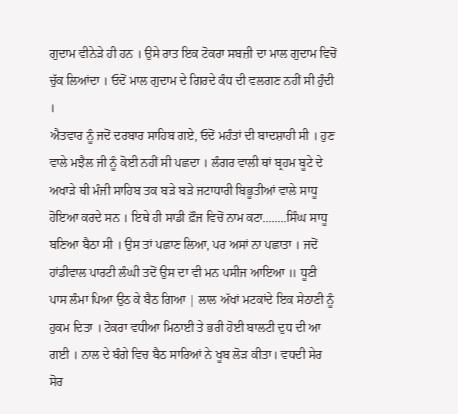ਗੁਦਾਮ ਵੀਨੇੜੇ ਹੀ ਹਨ । ਉਸੇ ਰਾਤ ਇਕ ਟੋਕਰਾ ਸਬਜ਼ੀ ਦਾ ਮਾਲ ਗੁਦਾਮ ਵਿਚੋਂ ਚੁੱਕ ਲਿਆਂਦਾ । ਓਦੋਂ ਮਾਲ ਗੁਦਾਮ ਦੇ ਗਿਰਦੇ ਕੰਧ ਦੀ ਵਲਗਣ ਨਹੀਂ ਸੀ ਹੁੰਦੀ ।
ਐਤਵਾਰ ਨੂੰ ਜਦੋਂ ਦਰਬਾਰ ਸਾਹਿਬ ਗਏ, ਓਦੋਂ ਮਹੰਤਾਂ ਦੀ ਬਾਦਸ਼ਾਹੀ ਸੀ । ਹੁਣ ਵਾਲੇ ਮਝੈਲ ਜੀ ਨੂੰ ਕੋਈ ਨਹੀਂ ਸੀ ਪਛਦਾ । ਲੰਗਰ ਵਾਲੀ ਥਾਂ ਬ੍ਰਹਮ ਬੂਟੇ ਦੇ ਅਖਾੜੇ ਥੀ ਮੰਜੀ ਸਾਹਿਬ ਤਕ ਬੜੇ ਬੜੇ ਜਟਾਧਾਰੀ ਬਿਭੂਤੀਆਂ ਵਾਲੇ ਸਾਧੂ ਹੋਇਆ ਕਰਦੇ ਸਨ । ਇਥੇ ਹੀ ਸਾਡੀ ਫ਼ੌਜ ਵਿਚੋਂ ਨਾਮ ਕਟਾ........ਸਿੰਘ ਸਾਧੂ ਬਣਿਆ ਬੈਠਾ ਸੀ । ਉਸ ਤਾਂ ਪਛਾਣ ਲਿਆ, ਪਰ ਅਸਾਂ ਨਾ ਪਛਾਤਾ । ਜਦੋਂ ਹਾਂਡੀਵਾਲ ਪਾਰਟੀ ਲੰਘੀ ਤਦੋਂ ਉਸ ਦਾ ਵੀ ਮਨ ਪਸੀਜ ਆਇਆ ॥ ਧੂਣੀ ਪਾਸ ਲੰਮਾ ਪਿਆ ਉਠ ਕੇ ਬੈਠ ਗਿਆ | ਲਾਲ ਅੱਖਾਂ ਮਟਕਾਂਦੇ ਇਕ ਸੇਠਾਣੀ ਨੂੰ ਹੁਕਮ ਦਿਤਾ । ਟੋਕਰਾ ਵਧੀਆ ਮਿਠਾਈ ਤੇ ਭਰੀ ਹੋਈ ਬਾਲਟੀ ਦੁਧ ਦੀ ਆ ਗਈ । ਨਾਲ ਦੇ ਬੰਗੇ ਵਿਚ ਬੈਠ ਸਾਰਿਆਂ ਨੇ ਖੂਬ ਲੋੜ ਕੀਤਾ। ਵਧਦੀ ਸੇਰ ਸੋਰ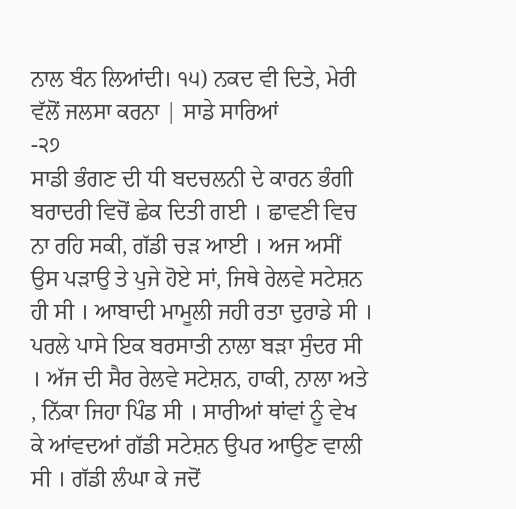ਨਾਲ ਬੰਨ ਲਿਆਂਦੀ। ੧੫) ਨਕਦ ਵੀ ਦਿਤੇ, ਮੇਰੀ ਵੱਲੋਂ ਜਲਸਾ ਕਰਨਾ | ਸਾਡੇ ਸਾਰਿਆਂ
-੨੭
ਸਾਡੀ ਭੰਗਣ ਦੀ ਧੀ ਬਦਚਲਨੀ ਦੇ ਕਾਰਨ ਭੰਗੀ ਬਰਾਦਰੀ ਵਿਚੋਂ ਛੇਕ ਦਿਤੀ ਗਈ । ਛਾਵਣੀ ਵਿਚ ਨਾ ਰਹਿ ਸਕੀ, ਗੱਡੀ ਚੜ ਆਈ । ਅਜ ਅਸੀਂ ਉਸ ਪੜਾਉ ਤੇ ਪੁਜੇ ਹੋਏ ਸਾਂ, ਜਿਥੇ ਰੇਲਵੇ ਸਟੇਸ਼ਨ ਹੀ ਸੀ । ਆਬਾਦੀ ਮਾਮੂਲੀ ਜਹੀ ਰਤਾ ਦੁਰਾਡੇ ਸੀ । ਪਰਲੇ ਪਾਸੇ ਇਕ ਬਰਸਾਤੀ ਨਾਲਾ ਬੜਾ ਸੁੰਦਰ ਸੀ । ਅੱਜ ਦੀ ਸੈਰ ਰੇਲਵੇ ਸਟੇਸ਼ਨ, ਹਾਕੀ, ਨਾਲਾ ਅਤੇ , ਨਿੱਕਾ ਜਿਹਾ ਪਿੰਡ ਸੀ । ਸਾਰੀਆਂ ਥਾਂਵਾਂ ਨੂੰ ਵੇਖ ਕੇ ਆਂਵਦਆਂ ਗੱਡੀ ਸਟੇਸ਼ਨ ਉਪਰ ਆਉਣ ਵਾਲੀ ਸੀ । ਗੱਡੀ ਲੰਘਾ ਕੇ ਜਦੋਂ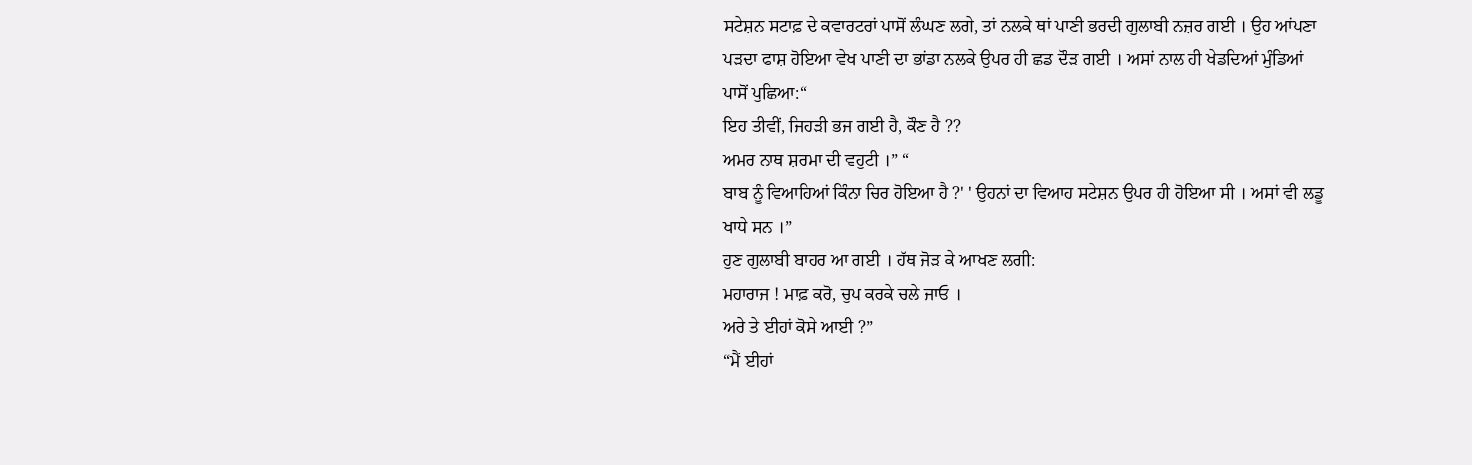ਸਟੇਸ਼ਨ ਸਟਾਫ਼ ਦੇ ਕਵਾਰਟਰਾਂ ਪਾਸੋਂ ਲੰਘਣ ਲਗੇ, ਤਾਂ ਨਲਕੇ ਥਾਂ ਪਾਣੀ ਭਰਦੀ ਗੁਲਾਬੀ ਨਜ਼ਰ ਗਈ । ਉਹ ਆਂਪਣਾ ਪੜਦਾ ਫਾਸ਼ ਹੋਇਆ ਵੇਖ ਪਾਣੀ ਦਾ ਭਾਂਡਾ ਨਲਕੇ ਉਪਰ ਹੀ ਛਡ ਦੌੜ ਗਈ । ਅਸਾਂ ਨਾਲ ਹੀ ਖੇਡਦਿਆਂ ਮੁੰਡਿਆਂ ਪਾਸੋਂ ਪੁਛਿਆ:“
ਇਹ ਤੀਵੀਂ, ਜਿਹੜੀ ਭਜ ਗਈ ਹੈ, ਕੌਣ ਹੈ ??
ਅਮਰ ਨਾਥ ਸ਼ਰਮਾ ਦੀ ਵਹੁਟੀ ।” “
ਬਾਬ ਨੂੰ ਵਿਆਹਿਆਂ ਕਿੰਨਾ ਚਿਰ ਹੋਇਆ ਹੈ ?' ' ਉਹਨਾਂ ਦਾ ਵਿਆਹ ਸਟੇਸ਼ਨ ਉਪਰ ਹੀ ਹੋਇਆ ਸੀ । ਅਸਾਂ ਵੀ ਲਡੂ ਖਾਧੇ ਸਨ ।”
ਹੁਣ ਗੁਲਾਬੀ ਬਾਹਰ ਆ ਗਈ । ਹੱਥ ਜੋੜ ਕੇ ਆਖਣ ਲਗੀ:
ਮਹਾਰਾਜ ! ਮਾਫ਼ ਕਰੋ, ਚੁਪ ਕਰਕੇ ਚਲੇ ਜਾਓ ।
ਅਰੇ ਤੇ ਈਹਾਂ ਕੋਸੇ ਆਈ ?”
“ਮੈਂ ਈਹਾਂ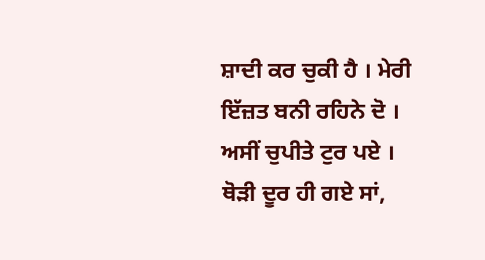ਸ਼ਾਦੀ ਕਰ ਚੁਕੀ ਹੈ । ਮੇਰੀ ਇੱਜ਼ਤ ਬਨੀ ਰਹਿਨੇ ਦੋ ।
ਅਸੀਂ ਚੁਪੀਤੇ ਟੁਰ ਪਏ । ਥੋੜੀ ਦੂਰ ਹੀ ਗਏ ਸਾਂ,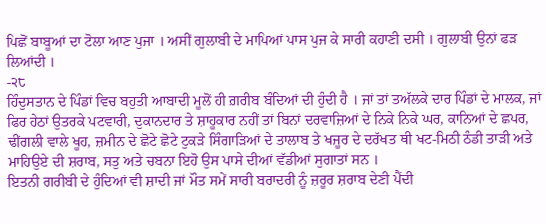ਪਿਛੋਂ ਬਾਬੂਆਂ ਦਾ ਟੋਲਾ ਆਣ ਪੁਜਾ । ਅਸੀਂ ਗੁਲਾਬੀ ਦੇ ਮਾਪਿਆਂ ਪਾਸ ਪੁਜ ਕੇ ਸਾਰੀ ਕਹਾਣੀ ਦਸੀ । ਗੁਲਾਬੀ ਉਨਾਂ ਫੜ ਲਿਆਂਦੀ ।
-੨੮
ਹਿੰਦੁਸਤਾਨ ਦੇ ਪਿੰਡਾਂ ਵਿਚ ਬਹੁਤੀ ਆਬਾਦੀ ਮੂਲੋਂ ਹੀ ਗ਼ਰੀਬ ਬੰਦਿਆਂ ਦੀ ਹੁੰਦੀ ਹੈ । ਜਾਂ ਤਾਂ ਤਅੱਲਕੇ ਦਾਰ ਪਿੰਡਾਂ ਦੇ ਮਾਲਕ, ਜਾਂ ਫਿਰ ਹੇਠਾਂ ਉਤਰਕੇ ਪਟਵਾਰੀ, ਦੁਕਾਨਦਾਰ ਤੇ ਸ਼ਾਹੂਕਾਰ ਨਹੀਂ ਤਾਂ ਬਿਨਾਂ ਦਰਵਾਜ਼ਿਆਂ ਦੇ ਨਿਕੇ ਨਿਕੇ ਘਰ, ਕਾਨਿਆਂ ਦੇ ਛਪਰ, ਢੀਂਗਲੀ ਵਾਲੇ ਖੂਹ, ਜ਼ਮੀਨ ਦੇ ਛੋਟੇ ਛੋਟੇ ਟੁਕੜੇ ਸਿੰਗਾੜਿਆਂ ਦੇ ਤਾਲਾਬ ਤੇ ਖਜੂਰ ਦੇ ਦਰੱਖਤ ਥੀ ਖਟ-ਮਿਠੀ ਠੰਡੀ ਤਾੜੀ ਅਤੇ ਮਾਹਿਉਏ ਦੀ ਸ਼ਰਾਬ, ਸਤੁ ਅਤੇ ਚਬਨਾ ਇਹੋ ਉਸ ਪਾਸੇ ਦੀਆਂ ਵੱਡੀਆਂ ਸੁਗਾਤਾਂ ਸਨ ।
ਇਤਨੀ ਗਰੀਬੀ ਦੇ ਹੁੰਦਿਆਂ ਵੀ ਸ਼ਾਦੀ ਜਾਂ ਮੌਤ ਸਮੇਂ ਸਾਰੀ ਬਰਾਦਰੀ ਨੂੰ ਜ਼ਰੂਰ ਸ਼ਰਾਬ ਦੇਣੀ ਪੈਂਦੀ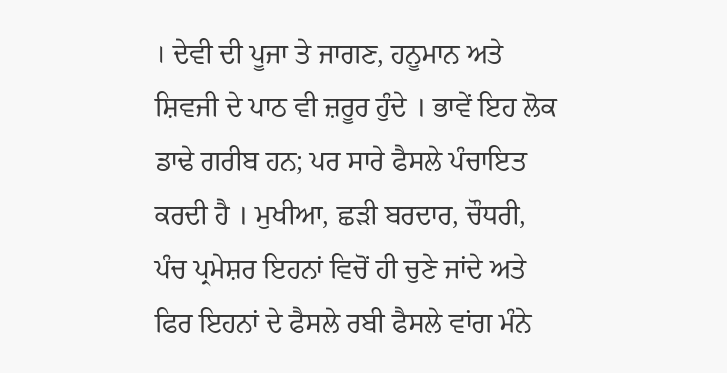। ਦੇਵੀ ਦੀ ਪੂਜਾ ਤੇ ਜਾਗਣ, ਹਨੂਮਾਨ ਅਤੇ ਸ਼ਿਵਜੀ ਦੇ ਪਾਠ ਵੀ ਜ਼ਰੂਰ ਹੁੰਦੇ । ਭਾਵੇਂ ਇਹ ਲੋਕ ਡਾਢੇ ਗਰੀਬ ਹਨ; ਪਰ ਸਾਰੇ ਫੈਸਲੇ ਪੰਚਾਇਤ ਕਰਦੀ ਹੈ । ਮੁਖੀਆ, ਛੜੀ ਬਰਦਾਰ, ਚੌਧਰੀ, ਪੰਚ ਪ੍ਰਮੇਸ਼ਰ ਇਹਨਾਂ ਵਿਚੋਂ ਹੀ ਚੁਣੇ ਜਾਂਦੇ ਅਤੇ ਫਿਰ ਇਹਨਾਂ ਦੇ ਫੈਸਲੇ ਰਬੀ ਫੈਸਲੇ ਵਾਂਗ ਮੰਨੇ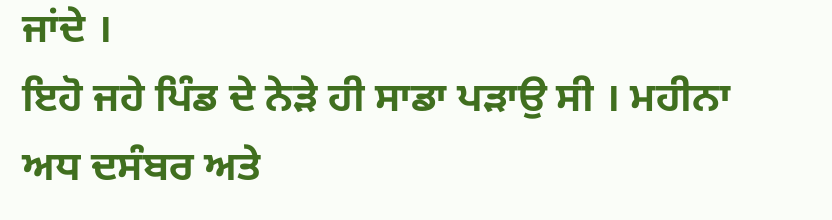ਜਾਂਦੇ ।
ਇਹੋ ਜਹੇ ਪਿੰਡ ਦੇ ਨੇੜੇ ਹੀ ਸਾਡਾ ਪੜਾਉ ਸੀ । ਮਹੀਨਾ ਅਧ ਦਸੰਬਰ ਅਤੇ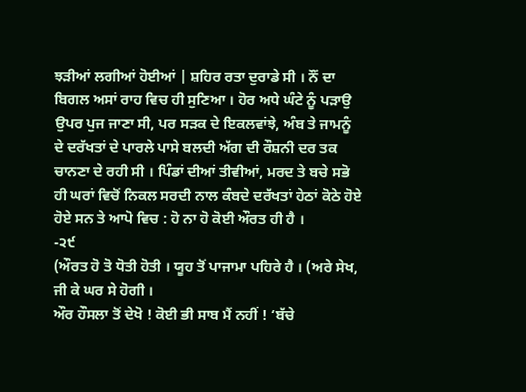ਝੜੀਆਂ ਲਗੀਆਂ ਹੋਈਆਂ | ਸ਼ਹਿਰ ਰਤਾ ਦੁਰਾਡੇ ਸੀ । ਨੌਂ ਦਾ ਬਿਗਲ ਅਸਾਂ ਰਾਹ ਵਿਚ ਹੀ ਸੁਣਿਆ । ਹੋਰ ਅਧੇ ਘੰਟੇ ਨੂੰ ਪੜਾਉ ਉਪਰ ਪੁਜ ਜਾਣਾ ਸੀ, ਪਰ ਸੜਕ ਦੇ ਇਕਲਵਾਂਝੇ, ਅੰਬ ਤੇ ਜਾਮਨੂੰ ਦੇ ਦਰੱਖਤਾਂ ਦੇ ਪਾਰਲੇ ਪਾਸੇ ਬਲਦੀ ਅੱਗ ਦੀ ਰੌਸ਼ਨੀ ਦਰ ਤਕ ਚਾਨਣਾ ਦੇ ਰਹੀ ਸੀ । ਪਿੰਡਾਂ ਦੀਆਂ ਤੀਵੀਆਂ, ਮਰਦ ਤੇ ਬਚੇ ਸਭੋ ਹੀ ਘਰਾਂ ਵਿਚੋਂ ਨਿਕਲ ਸਰਦੀ ਨਾਲ ਕੰਬਦੇ ਦਰੱਖਤਾਂ ਹੇਠਾਂ ਕੋਠੇ ਹੋਏ ਹੋਏ ਸਨ ਤੇ ਆਪੋ ਵਿਚ : ਹੋ ਨਾ ਹੋ ਕੋਈ ਔਰਤ ਹੀ ਹੈ ।
-੨੯
(ਔਰਤ ਹੋ ਤੋ ਧੋਤੀ ਹੋਤੀ । ਯੂਹ ਤੋਂ ਪਾਜਾਮਾ ਪਹਿਰੇ ਹੈ । (ਅਰੇ ਸੇਖ, ਜੀ ਕੇ ਘਰ ਸੇ ਹੋਗੀ ।
ਔਰ ਹੌਸਲਾ ਤੋਂ ਦੇਖੋ ! ਕੋਈ ਭੀ ਸਾਬ ਮੈਂ ਨਹੀਂ ! ‘ਬੱਚੇ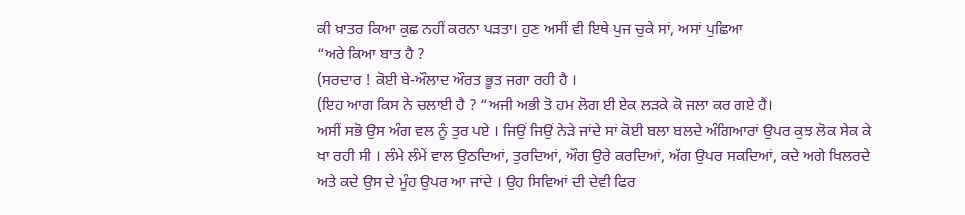ਕੀ ਖ਼ਾਤਰ ਕਿਆ ਕੁਛ ਨਹੀਂ ਕਰਨਾ ਪੜਤਾ। ਹੁਣ ਅਸੀਂ ਵੀ ਇਥੇ ਪੁਜ ਚੁਕੇ ਸਾਂ, ਅਸਾਂ ਪੁਛਿਆ
“ਅਰੇ ਕਿਆ ਬਾਤ ਹੈ ?
(ਸਰਦਾਰ ! ਕੋਈ ਬੇ-ਔਲਾਦ ਔਰਤ ਭੂਤ ਜਗਾ ਰਹੀ ਹੈ ।
(ਇਹ ਆਗ ਕਿਸ ਨੇ ਚਲਾਈ ਹੈ ? “ਅਜੀ ਅਭੀ ਤੋ ਹਮ ਲੋਗ ਈ ਏਕ ਲੜਕੇ ਕੋ ਜਲਾ ਕਰ ਗਏ ਹੈਂ।
ਅਸੀਂ ਸਭੋ ਉਸ ਅੰਗ ਵਲ ਨੂੰ ਤੁਰ ਪਏ । ਜਿਉਂ ਜਿਉਂ ਨੇੜੇ ਜਾਂਦੇ ਸਾਂ ਕੋਈ ਬਲਾ ਬਲਦੇ ਅੰਗਿਆਰਾਂ ਉਪਰ ਕੁਝ ਲੋਕ ਸੇਕ ਕੇ ਖਾ ਰਹੀ ਸੀ । ਲੰਮੇ ਲੰਮੇਂ ਵਾਲ ਉਠਦਿਆਂ, ਤੁਰਦਿਆਂ, ਔਗ ਉਰੇ ਕਰਦਿਆਂ, ਅੱਗ ਉਪਰ ਸਕਦਿਆਂ, ਕਦੇ ਅਗੇ ਖਿਲਰਦੇ ਅਤੇ ਕਦੇ ਉਸ ਦੇ ਮੂੰਹ ਉਪਰ ਆ ਜਾਂਦੇ । ਉਹ ਸਿਵਿਆਂ ਦੀ ਦੇਵੀ ਫਿਰ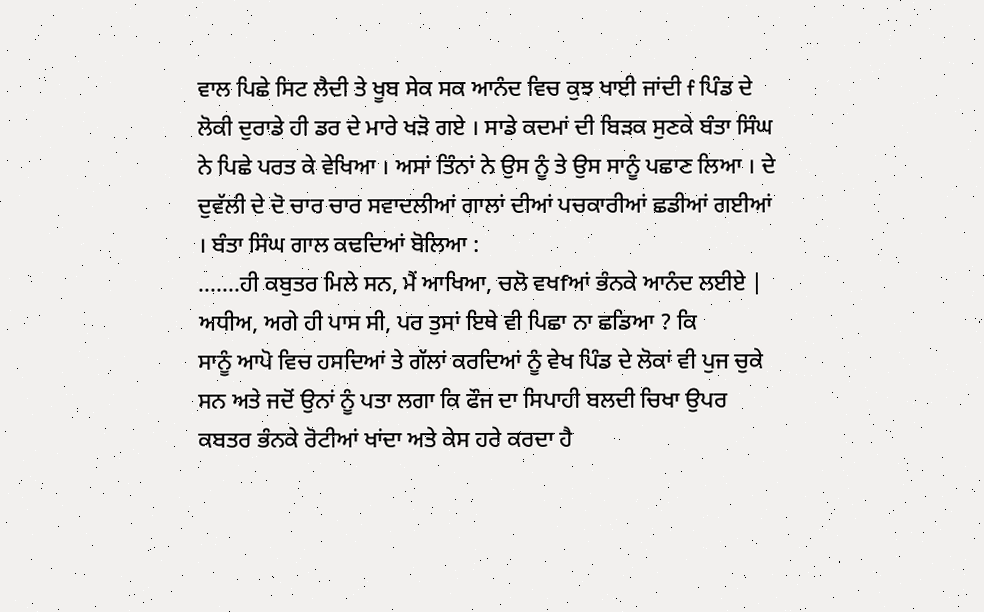ਵਾਲ ਪਿਛੇ ਸਿਟ ਲੈਦੀ ਤੇ ਖੂਬ ਸੇਕ ਸਕ ਆਨੰਦ ਵਿਚ ਕੁਝ ਖਾਈ ਜਾਂਦੀ f ਪਿੰਡ ਦੇ ਲੋਕੀ ਦੁਰਾਡੇ ਹੀ ਡਰ ਦੇ ਮਾਰੇ ਖੜੋ ਗਏ । ਸਾਡੇ ਕਦਮਾਂ ਦੀ ਬਿੜਕ ਸੁਣਕੇ ਬੰਤਾ ਸਿੰਘ ਨੇ ਪਿਛੇ ਪਰਤ ਕੇ ਵੇਖਿਆ । ਅਸਾਂ ਤਿੰਨਾਂ ਨੇ ਉਸ ਨੂੰ ਤੇ ਉਸ ਸਾਨੂੰ ਪਛਾਣ ਲਿਆ । ਦੇ ਦੁਵੱਲੀ ਦੇ ਦੋ ਚਾਰ ਚਾਰ ਸਵਾਦਲੀਆਂ ਗਾਲਾਂ ਦੀਆਂ ਪਚਕਾਰੀਆਂ ਛਡੀਆਂ ਗਈਆਂ । ਬੰਤਾ ਸਿੰਘ ਗਾਲ ਕਢਦਿਆਂ ਬੋਲਿਆ :
.......ਹੀ ਕਬੁਤਰ ਮਿਲੇ ਸਨ, ਮੈਂ ਆਖਿਆ, ਚਲੋ ਵਖfਆਂ ਭੰਨਕੇ ਆਨੰਦ ਲਈਏ | ਅਧੀਅ, ਅਗੇ ਹੀ ਪਾਸ ਸੀ, ਪਰ ਤੁਸਾਂ ਇਥੇ ਵੀ ਪਿਛਾ ਨਾ ਛਡਿਆ ? ਕਿ
ਸਾਨੂੰ ਆਪੋ ਵਿਚ ਹਸਦਿਆਂ ਤੇ ਗੱਲਾਂ ਕਰਦਿਆਂ ਨੂੰ ਵੇਖ ਪਿੰਡ ਦੇ ਲੋਕਾਂ ਵੀ ਪੁਜ ਚੁਕੇ ਸਨ ਅਤੇ ਜਦੋਂ ਉਨਾਂ ਨੂੰ ਪਤਾ ਲਗਾ ਕਿ ਫੌਜ ਦਾ ਸਿਪਾਹੀ ਬਲਦੀ ਚਿਖਾ ਉਪਰ ਕਬਤਰ ਭੰਨਕੇ ਰੋਟੀਆਂ ਖਾਂਦਾ ਅਤੇ ਕੇਸ ਹਰੇ ਕਰਦਾ ਹੈ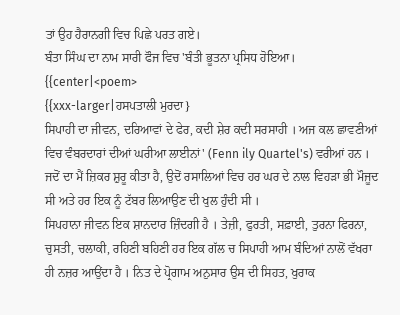ਤਾਂ ਉਹ ਹੈਰਾਨਗੀ ਵਿਚ ਪਿਛੇ ਪਰਤ ਗਏ।
ਬੰਤਾ ਸਿੰਘ ਦਾ ਨਾਮ ਸਾਰੀ ਫੌਜ ਵਿਚ 'ਬੰਤੀ ਭੂਤਨਾ ਪ੍ਰਸਿਧ ਹੋਇਆ।
{{center|<poem>
{{xxx-larger|ਹਸਪਤਾਲੀ ਮੁਰਦਾ}
ਸਿਪਾਹੀ ਦਾ ਜੀਵਨ, ਦਰਿਆਵਾਂ ਦੇ ਫੇਰ, ਕਦੀ ਸ਼ੇਰ ਕਦੀ ਸਰਸਾਹੀ । ਅਜ ਕਲ ਛਾਵਣੀਆਂ ਵਿਚ ਵੰਬਰਦਾਰਾਂ ਦੀਆਂ ਘਰੀਆ ਲਾਈਨਾਂ' (Fenn ily Quartel's) ਵਰੀਆਂ ਹਨ । ਜਦੋਂ ਦਾ ਮੈਂ ਜ਼ਿਕਰ ਸ਼ੁਰੂ ਕੀਤਾ ਹੈ, ਉਦੋਂ ਰਸਾਲਿਆਂ ਵਿਚ ਹਰ ਘਰ ਦੇ ਨਾਲ ਵਿਹੜਾ ਭੀ ਮੌਜੂਦ ਸੀ ਅਤੇ ਹਰ ਇਕ ਨੂੰ ਟੱਬਰ ਲਿਆਉਣ ਦੀ ਖੁਲ ਹੁੰਦੀ ਸੀ ।
ਸਿਪਹਾਨਾ ਜੀਵਨ ਇਕ ਸ਼ਾਨਦਾਰ ਜ਼ਿੰਦਗੀ ਹੈ । ਤੇਜ਼ੀ, ਫੁਰਤੀ, ਸਫ਼ਾਈ, ਤੁਰਨਾ ਫਿਰਨਾ, ਚੁਸਤੀ, ਚਲਾਕੀ, ਰਹਿਣੀ ਬਹਿਣੀ ਹਰ ਇਕ ਗੱਲ ਚ ਸਿਪਾਹੀ ਆਮ ਬੰਦਿਆਂ ਨਾਲੋਂ ਵੱਖਰਾ ਹੀ ਨਜ਼ਰ ਆਉਂਦਾ ਹੈ । ਨਿਤ ਦੇ ਪ੍ਰੋਗਾਮ ਅਨੁਸਾਰ ਉਸ ਦੀ ਸਿਹਤ, ਖੁਰਾਕ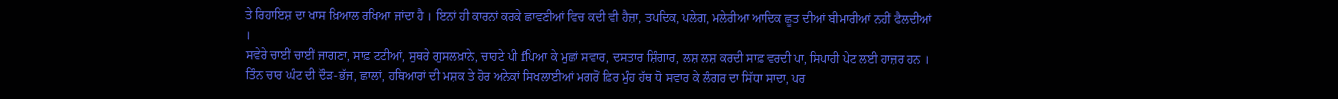ਤੇ ਰਿਹਾਇਸ਼ ਦਾ ਖਾਸ ਖ਼ਿਆਲ ਰਖਿਆ ਜਾਂਦਾ ਹੈ । ਇਨਾਂ ਹੀ ਕਾਰਨਾਂ ਕਰਕੇ ਛਾਵਣੀਆਂ ਵਿਚ ਕਦੀ ਵੀ ਹੈਜ਼ਾ, ਤਪਦਿਕ, ਪਲੇਗ, ਮਲੇਰੀਆ ਆਦਿਕ ਛੂਤ ਦੀਆਂ ਬੀਮਾਰੀਆਂ ਨਹੀਂ ਫੈਲਦੀਆਂ ।
ਸਵੇਰੇ ਚਾਈਂ ਚਾਈਂ ਜਾਗਣਾ, ਸਾਫ਼ ਟਟੀਆਂ, ਸੁਥਰੇ ਗੁਸਲਖ਼ਾਨੇ, ਚਾਹਟੇ ਪੀ fਪਿਆ ਕੇ ਮੁਛਾਂ ਸਵਾਰ, ਦਸਤਾਰ ਸ਼ਿੰਗਾਰ, ਲਸ਼ ਲਸ਼ ਕਰਦੀ ਸਾਫ਼ ਵਰਦੀ ਪਾ, ਸਿਪਾਹੀ ਪੇਟ ਲਈ ਹਾਜ਼ਰ ਹਨ । ਤਿੰਨ ਚਾਰ ਘੰਟ ਦੀ ਦੌੜ-ਭੱਜ, ਛਾਲਾਂ, ਹਥਿਆਰਾਂ ਦੀ ਮਸ਼ਕ ਤੇ ਹੋਰ ਅਨੇਕਾਂ ਸਿਖਲਾਈਆਂ ਮਗਰੋਂ ਫ਼ਿਰ ਮੁੰਹ ਹੱਥ ਧੋ ਸਵਾਰ ਕੇ ਲੰਗਰ ਦਾ ਸਿੱਧਾ ਸਾਦਾ, ਪਰ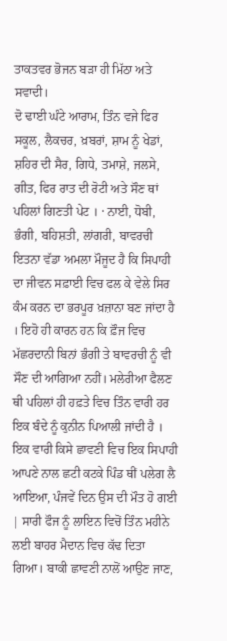ਤਾਕਤਵਰ ਭੋਜਨ ਬੜਾ ਹੀ ਮਿੱਠਾ ਅਤੇ ਸਵਾਦੀ।
ਦੋ ਢਾਈ ਘੰਟੇ ਆਰਾਮ, ਤਿੰਨ ਵਜੇ ਫਿਰ ਸਕੂਲ, ਲੈਕਚਰ, ਖ਼ਬਰਾਂ, ਸ਼ਾਮ ਨੂੰ ਖੇਡਾਂ, ਸ਼ਹਿਰ ਦੀ ਸੈਰ, ਗਿਧੇ, ਤਮਾਸ਼ੇ, ਜਲਸੇ, ਗੀਤ, ਫਿਰ ਰਾਤ ਦੀ ਰੋਟੀ ਅਤੇ ਸੌਣ ਥਾਂ ਪਹਿਲਾਂ ਗਿਣਤੀ ਪੇਟ । · ਨਾਈ, ਧੋਬੀ, ਭੰਗੀ, ਬਹਿਸ਼ਤੀ, ਲਾਂਗਰੀ, ਬਾਵਰਚੀ ਇਤਨਾ ਵੱਡਾ ਅਮਲਾ ਮੌਜੂਦ ਹੈ ਕਿ ਸਿਪਾਹੀ ਦਾ ਜੀਵਨ ਸਫ਼ਾਈ ਵਿਚ ਫਲ ਕੇ ਵੇਲੇ ਸਿਰ ਕੰਮ ਕਰਨ ਦਾ ਭਰਪੂਰ ਖ਼ਜ਼ਾਨਾ ਬਣ ਜਾਂਦਾ ਹੈ । ਇਹੋ ਹੀ ਕਾਰਨ ਹਨ ਕਿ ਫ਼ੌਜ ਵਿਚ ਮੱਛਰਦਾਨੀ ਬਿਨਾਂ ਭੰਗੀ ਤੇ ਬਾਵਰਚੀ ਨੂੰ ਵੀ ਸੌਣ ਦੀ ਆਗਿਆ ਨਹੀਂ। ਮਲੇਰੀਆ ਫੈਲਣ ਥੀ ਪਹਿਲਾਂ ਹੀ ਹਫ਼ਤੇ ਵਿਚ ਤਿੰਨ ਵਾਰੀ ਹਰ ਇਕ ਬੰਦੇ ਨੂੰ ਕੁਨੀਨ ਪਿਆਲੀ ਜਾਂਦੀ ਹੈ ।
ਇਕ ਵਾਰੀ ਕਿਸੇ ਛਾਵਣੀ ਵਿਚ ਇਕ ਸਿਪਾਹੀ ਆਪਣੇ ਨਾਲ ਛਟੀ ਕਟਕੇ ਪਿੰਡ ਥੀਂ ਪਲੇਗ ਲੈ ਆਇਆ, ਪੰਜਵੇਂ ਦਿਨ ਉਸ ਦੀ ਮੌਤ ਹੋ ਗਈ | ਸਾਰੀ ਫੌਜ ਨੂੰ ਲਾਇਨ ਵਿਚੋਂ ਤਿੰਨ ਮਹੀਨੇ ਲਈ ਬਾਹਰ ਮੈਦਾਨ ਵਿਚ ਕੱਢ ਦਿਤਾ ਗਿਆ। ਬਾਕੀ ਛਾਵਣੀ ਨਾਲੋਂ ਆਉਣ ਜਾਣ,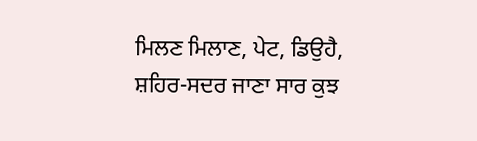ਮਿਲਣ ਮਿਲਾਣ, ਪੇਟ, ਡਿਉਹੈ, ਸ਼ਹਿਰ-ਸਦਰ ਜਾਣਾ ਸਾਰ ਕੁਝ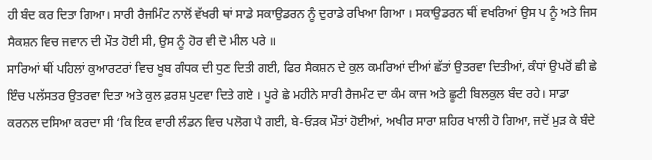ਹੀ ਬੰਦ ਕਰ ਦਿਤਾ ਗਿਆ। ਸਾਰੀ ਰੈਜਮਿੰਟ ਨਾਲੋਂ ਵੱਖਰੀ ਥਾਂ ਸਾਡੇ ਸਕਾਉਡਰਨ ਨੂੰ ਦੁਰਾਡੇ ਰਖਿਆ ਗਿਆ । ਸਕਾਉਡਰਨ ਥੀਂ ਵਖਰਿਆਂ ਉਸ ਪ ਨੂੰ ਅਤੇ ਜਿਸ ਸੈਕਸ਼ਨ ਵਿਚ ਜਵਾਨ ਦੀ ਮੌਤ ਹੋਈ ਸੀ, ਉਸ ਨੂੰ ਹੋਰ ਵੀ ਦੋ ਮੀਲ ਪਰੇ ॥
ਸਾਰਿਆਂ ਥੀਂ ਪਹਿਲਾਂ ਕੁਆਰਟਰਾਂ ਵਿਚ ਖੂਬ ਗੰਧਕ ਦੀ ਧੁਣ ਦਿਤੀ ਗਈ, ਫਿਰ ਸੈਕਸ਼ਨ ਦੇ ਕੁਲ ਕਮਰਿਆਂ ਦੀਆਂ ਛੱਤਾਂ ਉਤਰਵਾ ਦਿਤੀਆਂ, ਕੰਧਾਂ ਉਪਰੋਂ ਛੀ ਛੇ ਇੰਚ ਪਲੱਸਤਰ ਉਤਰਵਾ ਦਿਤਾ ਅਤੇ ਕੁਲ ਫ਼ਰਸ਼ ਪੁਟਵਾ ਦਿਤੇ ਗਏ । ਪੂਰੇ ਛੇ ਮਹੀਨੇ ਸਾਰੀ ਰੈਜਮੰਟ ਦਾ ਕੰਮ ਕਾਜ ਅਤੇ ਛੂਟੀ ਬਿਲਕੁਲ ਬੰਦ ਰਹੇ। ਸਾਡਾ ਕਰਨਲ ਦਸਿਆ ਕਰਦਾ ਸੀ ‘ਕਿ ਇਕ ਵਾਰੀ ਲੰਡਨ ਵਿਚ ਪਲੋਗ ਪੈ ਗਈ, ਬੇ-ਓੜਕ ਮੌਤਾਂ ਹੋਈਆਂ, ਅਖੀਰ ਸਾਰਾ ਸ਼ਹਿਰ ਖਾਲੀ ਹੋ ਗਿਆ, ਜਦੋਂ ਮੁੜ ਕੇ ਬੰਦੇ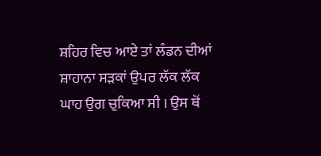ਸ਼ਹਿਰ ਵਿਚ ਆਏ ਤਾਂ ਲੰਡਨ ਦੀਆਂ ਸ਼ਾਹਾਨਾ ਸੜਕਾਂ ਉਪਰ ਲੱਕ ਲੱਕ ਘਾਹ ਉਗ ਚੁਕਿਆ ਸੀ । ਉਸ ਥੋਂ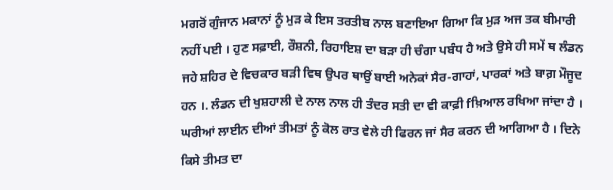ਮਗਰੋਂ ਗੁੰਜਾਨ ਮਕਾਨਾਂ ਨੂੰ ਮੁੜ ਕੇ ਇਸ ਤਰਤੀਬ ਨਾਲ ਬਣਾਇਆ ਗਿਆ ਕਿ ਮੁੜ ਅਜ ਤਕ ਬੀਮਾਰੀ ਨਹੀਂ ਪਈ । ਹੁਣ ਸਫ਼ਾਈ, ਰੌਸ਼ਨੀ, ਰਿਹਾਇਸ਼ ਦਾ ਬੜਾ ਹੀ ਚੰਗਾ ਪਬੰਧ ਹੈ ਅਤੇ ਉਸੇ ਹੀ ਸਮੇਂ ਥ ਲੰਡਨ ਜਹੇ ਸ਼ਹਿਰ ਦੇ ਵਿਚਕਾਰ ਬੜੀ ਵਿਥ ਉਪਰ ਥਾਉਂ ਬਾਈ ਅਨੇਕਾਂ ਸੈਰ-ਗਾਹਾਂ, ਪਾਰਕਾਂ ਅਤੇ ਬਾਗ਼ ਮੌਜੂਦ ਹਨ ।. ਲੰਡਨ ਦੀ ਖੁਸ਼ਹਾਲੀ ਦੇ ਨਾਲ ਨਾਲ ਹੀ ਤੰਦਰ ਸਤੀ ਦਾ ਵੀ ਕਾਫ਼ੀ fਖ਼ਿਆਲ ਰਖਿਆ ਜਾਂਦਾ ਹੈ । ਘਰੀਆਂ ਲਾਈਨ ਦੀਆਂ ਤੀਮਤਾਂ ਨੂੰ ਕੋਲ ਰਾਤ ਵੇਲੇ ਹੀ ਫਿਰਨ ਜਾਂ ਸੈਰ ਕਰਨ ਦੀ ਆਗਿਆ ਹੈ । ਦਿਨੇ ਕਿਸੇ ਤੀਮਤ ਦਾ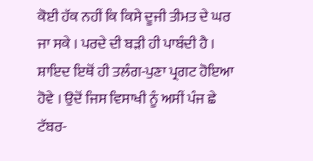ਕੋਈ ਹੱਕ ਨਹੀਂ ਕਿ ਕਿਸੇ ਦੂਜੀ ਤੀਮਤ ਦੇ ਘਰ ਜਾ ਸਕੇ । ਪਰਦੇ ਦੀ ਬੜੀ ਹੀ ਪਾਬੰਦੀ ਹੈ । ਸ਼ਾਇਦ ਇਥੋਂ ਹੀ ਤਲੰਗ-ਪੁਣਾ ਪ੍ਰਗਟ ਹੋਇਆ ਹੋਵੇ । ਉਦੋਂ ਜਿਸ ਵਿਸਾਖੀ ਨੂੰ ਅਸੀਂ ਪੰਜ ਛੇ ਟੱਬਰ-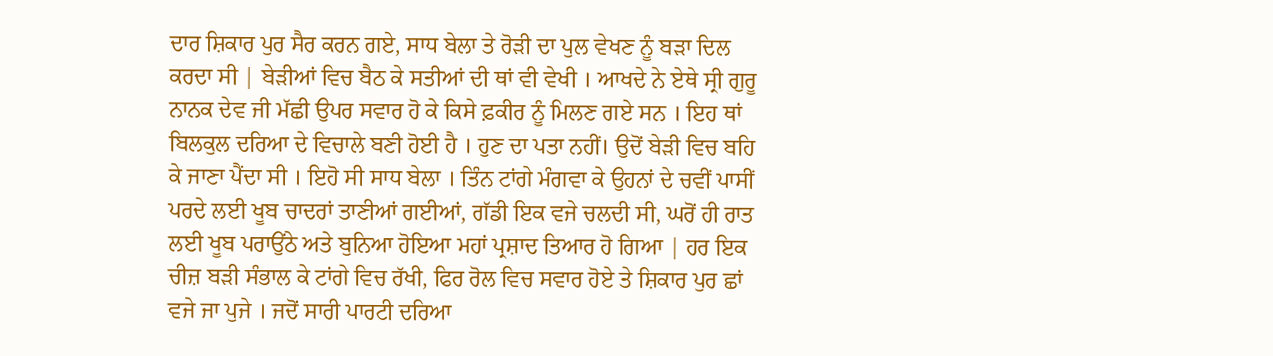ਦਾਰ ਸ਼ਿਕਾਰ ਪੁਰ ਸੈਰ ਕਰਨ ਗਏ, ਸਾਧ ਬੇਲਾ ਤੇ ਰੋੜੀ ਦਾ ਪੁਲ ਵੇਖਣ ਨੂੰ ਬੜਾ ਦਿਲ ਕਰਦਾ ਸੀ | ਬੇੜੀਆਂ ਵਿਚ ਬੈਠ ਕੇ ਸਤੀਆਂ ਦੀ ਥਾਂ ਵੀ ਵੇਖੀ । ਆਖਦੇ ਨੇ ਏਥੇ ਸ੍ਰੀ ਗੁਰੂ ਨਾਨਕ ਦੇਵ ਜੀ ਮੱਛੀ ਉਪਰ ਸਵਾਰ ਹੋ ਕੇ ਕਿਸੇ ਫ਼ਕੀਰ ਨੂੰ ਮਿਲਣ ਗਏ ਸਨ । ਇਹ ਥਾਂ ਬਿਲਕੁਲ ਦਰਿਆ ਦੇ ਵਿਚਾਲੇ ਬਣੀ ਹੋਈ ਹੈ । ਹੁਣ ਦਾ ਪਤਾ ਨਹੀਂ। ਉਦੋਂ ਬੇੜੀ ਵਿਚ ਬਹਿ ਕੇ ਜਾਣਾ ਪੈਂਦਾ ਸੀ । ਇਹੋ ਸੀ ਸਾਧ ਬੇਲਾ । ਤਿੰਨ ਟਾਂਗੇ ਮੰਗਵਾ ਕੇ ਉਹਨਾਂ ਦੇ ਚਵੀਂ ਪਾਸੀਂ ਪਰਦੇ ਲਈ ਖੂਬ ਚਾਦਰਾਂ ਤਾਣੀਆਂ ਗਈਆਂ, ਗੱਡੀ ਇਕ ਵਜੇ ਚਲਦੀ ਸੀ, ਘਰੋਂ ਹੀ ਰਾਤ ਲਈ ਖੂਬ ਪਰਾਉਂਠੇ ਅਤੇ ਬੁਨਿਆ ਹੋਇਆ ਮਹਾਂ ਪ੍ਰਸ਼ਾਦ ਤਿਆਰ ਹੋ ਗਿਆ | ਹਰ ਇਕ ਚੀਜ਼ ਬੜੀ ਸੰਭਾਲ ਕੇ ਟਾਂਗੇ ਵਿਚ ਰੱਖੀ, ਫਿਰ ਰੋਲ ਵਿਚ ਸਵਾਰ ਹੋਏ ਤੇ ਸ਼ਿਕਾਰ ਪੁਰ ਛਾਂ ਵਜੇ ਜਾ ਪੁਜੇ । ਜਦੋਂ ਸਾਰੀ ਪਾਰਟੀ ਦਰਿਆ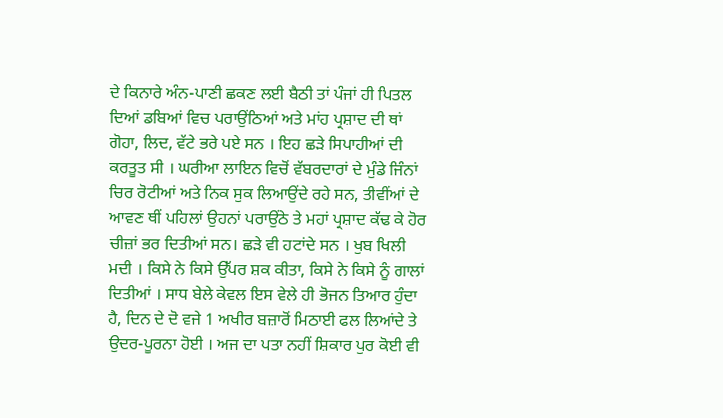ਦੇ ਕਿਨਾਰੇ ਅੰਨ-ਪਾਣੀ ਛਕਣ ਲਈ ਬੈਠੀ ਤਾਂ ਪੰਜਾਂ ਹੀ ਪਿਤਲ ਦਿਆਂ ਡਬਿਆਂ ਵਿਚ ਪਰਾਉਂਠਿਆਂ ਅਤੇ ਮਾਂਹ ਪ੍ਰਸ਼ਾਦ ਦੀ ਥਾਂ ਗੋਹਾ, ਲਿਦ, ਵੱਟੇ ਭਰੇ ਪਏ ਸਨ । ਇਹ ਛੜੇ ਸਿਪਾਹੀਆਂ ਦੀ ਕਰਤੂਤ ਸੀ । ਘਰੀਆ ਲਾਇਨ ਵਿਚੋਂ ਵੱਬਰਦਾਰਾਂ ਦੇ ਮੁੰਡੇ ਜਿੰਨਾਂ ਚਿਰ ਰੋਟੀਆਂ ਅਤੇ ਨਿਕ ਸੁਕ ਲਿਆਉਂਦੇ ਰਹੇ ਸਨ, ਤੀਵੀਂਆਂ ਦੇ ਆਵਣ ਥੀਂ ਪਹਿਲਾਂ ਉਹਨਾਂ ਪਰਾਉਂਠੇ ਤੇ ਮਹਾਂ ਪ੍ਰਸ਼ਾਦ ਕੱਢ ਕੇ ਹੋਰ ਚੀਜ਼ਾਂ ਭਰ ਦਿਤੀਆਂ ਸਨ। ਛੜੇ ਵੀ ਹਟਾਂਦੇ ਸਨ । ਖੁਬ ਖਿਲੀ ਮਦੀ । ਕਿਸੇ ਨੇ ਕਿਸੇ ਉੱਪਰ ਸ਼ਕ ਕੀਤਾ, ਕਿਸੇ ਨੇ ਕਿਸੇ ਨੂੰ ਗਾਲਾਂ ਦਿਤੀਆਂ । ਸਾਧ ਬੇਲੇ ਕੇਵਲ ਇਸ ਵੇਲੇ ਹੀ ਭੋਜਨ ਤਿਆਰ ਹੁੰਦਾ ਹੈ, ਦਿਨ ਦੇ ਦੋ ਵਜੇ 1 ਅਖੀਰ ਬਜ਼ਾਰੋਂ ਮਿਠਾਈ ਫਲ ਲਿਆਂਦੇ ਤੇ ਉਦਰ-ਪੂਰਨਾ ਹੋਈ । ਅਜ ਦਾ ਪਤਾ ਨਹੀਂ ਸ਼ਿਕਾਰ ਪੁਰ ਕੋਈ ਵੀ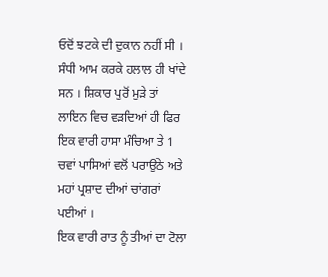ਓਦੋਂ ਝਟਕੇ ਦੀ ਦੁਕਾਨ ਨਹੀਂ ਸੀ । ਸੰਧੀ ਆਮ ਕਰਕੇ ਹਲਾਲ ਹੀ ਖਾਂਦੇ ਸਨ । ਸ਼ਿਕਾਰ ਪੁਰੋਂ ਮੁੜੇ ਤਾਂ ਲਾਇਨ ਵਿਚ ਵੜਦਿਆਂ ਹੀ ਫਿਰ ਇਕ ਵਾਰੀ ਹਾਸਾ ਮੰਚਿਆ ਤੇ 1 ਚਵਾਂ ਪਾਸਿਆਂ ਵਲੋਂ ਪਰਾਉਂਠੇ ਅਤੇ ਮਹਾਂ ਪ੍ਰਸ਼ਾਦ ਦੀਆਂ ਚਾਂਗਰਾਂ ਪਈਆਂ ।
ਇਕ ਵਾਰੀ ਰਾਤ ਨੂੰ ਤੀਆਂ ਦਾ ਟੋਲਾ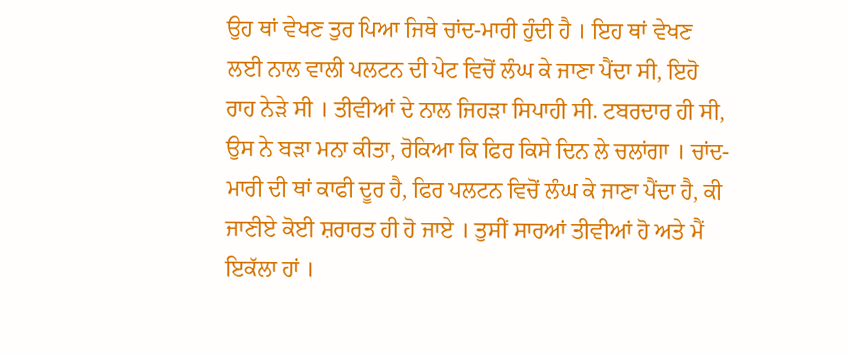ਉਹ ਥਾਂ ਵੇਖਣ ਤੁਰ ਪਿਆ ਜਿਥੇ ਚਾਂਦ-ਮਾਰੀ ਹੁੰਦੀ ਹੈ । ਇਹ ਥਾਂ ਵੇਖਣ ਲਈ ਨਾਲ ਵਾਲੀ ਪਲਟਨ ਦੀ ਪੇਟ ਵਿਚੋਂ ਲੰਘ ਕੇ ਜਾਣਾ ਪੈਂਦਾ ਸੀ, ਇਹੋ ਰਾਹ ਨੇੜੇ ਸੀ । ਤੀਵੀਆਂ ਦੇ ਨਾਲ ਜਿਹੜਾ ਸਿਪਾਹੀ ਸੀ. ਟਬਰਦਾਰ ਹੀ ਸੀ, ਉਸ ਨੇ ਬੜਾ ਮਨਾ ਕੀਤਾ, ਰੋਕਿਆ ਕਿ ਫਿਰ ਕਿਸੇ ਦਿਨ ਲੇ ਚਲਾਂਗਾ । ਚਾਂਦ-ਮਾਰੀ ਦੀ ਥਾਂ ਕਾਫੀ ਦੂਰ ਹੈ, ਫਿਰ ਪਲਟਨ ਵਿਚੋਂ ਲੰਘ ਕੇ ਜਾਣਾ ਪੈਂਦਾ ਹੈ, ਕੀ ਜਾਣੀਏ ਕੋਈ ਸ਼ਰਾਰਤ ਹੀ ਹੋ ਜਾਏ । ਤੁਸੀਂ ਸਾਰਆਂ ਤੀਵੀਆਂ ਹੋ ਅਤੇ ਮੈਂ ਇਕੱਲਾ ਹਾਂ ।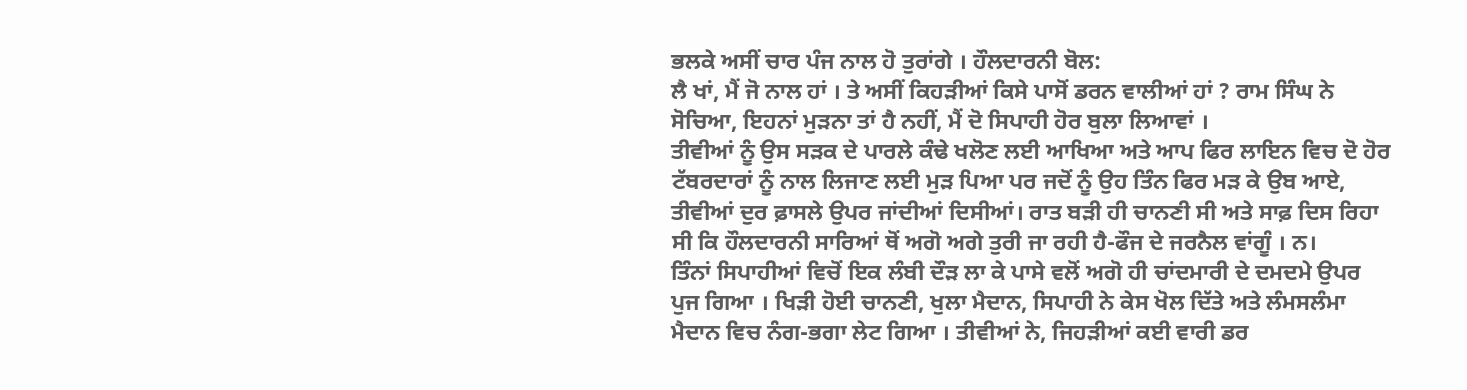ਭਲਕੇ ਅਸੀਂ ਚਾਰ ਪੰਜ ਨਾਲ ਹੋ ਤੁਰਾਂਗੇ । ਹੌਲਦਾਰਨੀ ਬੋਲ:
ਲੈ ਖਾਂ, ਮੈਂ ਜੋ ਨਾਲ ਹਾਂ । ਤੇ ਅਸੀਂ ਕਿਹੜੀਆਂ ਕਿਸੇ ਪਾਸੋਂ ਡਰਨ ਵਾਲੀਆਂ ਹਾਂ ? ਰਾਮ ਸਿੰਘ ਨੇ ਸੋਚਿਆ, ਇਹਨਾਂ ਮੁੜਨਾ ਤਾਂ ਹੈ ਨਹੀਂ, ਮੈਂ ਦੋ ਸਿਪਾਹੀ ਹੋਰ ਬੁਲਾ ਲਿਆਵਾਂ ।
ਤੀਵੀਆਂ ਨੂੰ ਉਸ ਸੜਕ ਦੇ ਪਾਰਲੇ ਕੰਢੇ ਖਲੋਣ ਲਈ ਆਖਿਆ ਅਤੇ ਆਪ ਫਿਰ ਲਾਇਨ ਵਿਚ ਦੋ ਹੋਰ ਟੱਬਰਦਾਰਾਂ ਨੂੰ ਨਾਲ ਲਿਜਾਣ ਲਈ ਮੁੜ ਪਿਆ ਪਰ ਜਦੋਂ ਨੂੰ ਉਹ ਤਿੰਨ ਫਿਰ ਮੜ ਕੇ ਉਬ ਆਏ, ਤੀਵੀਆਂ ਦੁਰ ਫ਼ਾਸਲੇ ਉਪਰ ਜਾਂਦੀਆਂ ਦਿਸੀਆਂ। ਰਾਤ ਬੜੀ ਹੀ ਚਾਨਣੀ ਸੀ ਅਤੇ ਸਾਫ਼ ਦਿਸ ਰਿਹਾ ਸੀ ਕਿ ਹੌਲਦਾਰਨੀ ਸਾਰਿਆਂ ਥੋਂ ਅਗੋ ਅਗੇ ਤੁਰੀ ਜਾ ਰਹੀ ਹੈ-ਫੌਜ ਦੇ ਜਰਨੈਲ ਵਾਂਗੂੰ । ਨ।
ਤਿੰਨਾਂ ਸਿਪਾਹੀਆਂ ਵਿਚੋਂ ਇਕ ਲੰਬੀ ਦੌੜ ਲਾ ਕੇ ਪਾਸੇ ਵਲੋਂ ਅਗੋ ਹੀ ਚਾਂਦਮਾਰੀ ਦੇ ਦਮਦਮੇ ਉਪਰ ਪੁਜ ਗਿਆ । ਖਿੜੀ ਹੋਈ ਚਾਨਣੀ, ਖੁਲਾ ਮੈਦਾਨ, ਸਿਪਾਹੀ ਨੇ ਕੇਸ ਖੋਲ ਦਿੱਤੇ ਅਤੇ ਲੰਮਸਲੰਮਾ ਮੈਦਾਨ ਵਿਚ ਨੰਗ-ਭਗਾ ਲੇਟ ਗਿਆ । ਤੀਵੀਆਂ ਨੇ, ਜਿਹੜੀਆਂ ਕਈ ਵਾਰੀ ਡਰ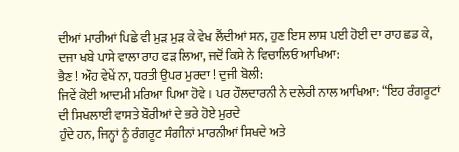ਦੀਆਂ ਮਾਰੀਆਂ ਪਿਛੇ ਵੀ ਮੁੜ ਮੁੜ ਕੇ ਵੇਖ ਲੈਂਦੀਆਂ ਸਨ, ਹੁਣ ਇਸ ਲਾਸ਼ ਪਈ ਹੋਈ ਦਾ ਰਾਹ ਛਡ ਕੇ, ਦਜਾ ਖਬੇ ਪਾਸੇ ਵਾਲਾ ਰਾਹ ਫੜ ਲਿਆ, ਜਦੋਂ ਕਿਸੇ ਨੇ ਵਿਚਾਲਿਓ ਆਖਿਆ:
ਭੈਣ ! ਔਹ ਵੇਖੇਂ ਨਾ, ਧਰਤੀ ਉਪਰ ਮੁਰਦਾ ! ਦੁਜੀ ਬੋਲੀ:
ਜਿਵੇਂ ਕੋਈ ਆਦਮੀ ਮਰਿਆ ਪਿਆ ਹੋਵੇ । ਪਰ ਹੌਲਦਾਰਨੀ ਨੇ ਦਲੇਰੀ ਨਾਲ ਆਖਿਆ: “ਇਹ ਰੰਗਰੂਟਾਂ ਦੀ ਸਿਖਲਾਈ ਵਾਸਤੇ ਬੌਰੀਆਂ ਦੇ ਭਰੇ ਹੋਏ ਮੁਰਦੇ
ਹੁੰਦੇ ਹਨ, ਜਿਨ੍ਹਾਂ ਨੂੰ ਰੰਗਰੂਟ ਸੰਗੀਨਾਂ ਮਾਰਨੀਆਂ ਸਿਖਦੇ ਅਤੇ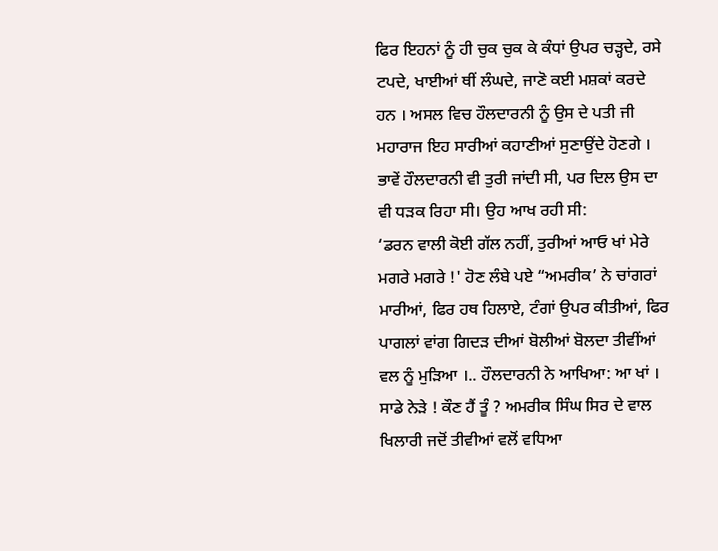ਫਿਰ ਇਹਨਾਂ ਨੂੰ ਹੀ ਚੁਕ ਚੁਕ ਕੇ ਕੰਧਾਂ ਉਪਰ ਚੜ੍ਹਦੇ, ਰਸੇ ਟਪਦੇ, ਖਾਈਆਂ ਥੀਂ ਲੰਘਦੇ, ਜਾਣੋ ਕਈ ਮਸ਼ਕਾਂ ਕਰਦੇ ਹਨ । ਅਸਲ ਵਿਚ ਹੌਲਦਾਰਨੀ ਨੂੰ ਉਸ ਦੇ ਪਤੀ ਜੀ ਮਹਾਰਾਜ ਇਹ ਸਾਰੀਆਂ ਕਹਾਣੀਆਂ ਸੁਣਾਉਂਦੇ ਹੋਣਗੇ । ਭਾਵੇਂ ਹੌਲਦਾਰਨੀ ਵੀ ਤੁਰੀ ਜਾਂਦੀ ਸੀ, ਪਰ ਦਿਲ ਉਸ ਦਾ ਵੀ ਧੜਕ ਰਿਹਾ ਸੀ। ਉਹ ਆਖ ਰਹੀ ਸੀ:
‘ਡਰਨ ਵਾਲੀ ਕੋਈ ਗੱਲ ਨਹੀਂ, ਤੁਰੀਆਂ ਆਓ ਖਾਂ ਮੇਰੇ ਮਗਰੇ ਮਗਰੇ !' ਹੋਣ ਲੰਬੇ ਪਏ “ਅਮਰੀਕ’ ਨੇ ਚਾਂਗਰਾਂ ਮਾਰੀਆਂ, ਫਿਰ ਹਥ ਹਿਲਾਏ, ਟੰਗਾਂ ਉਪਰ ਕੀਤੀਆਂ, ਫਿਰ ਪਾਗਲਾਂ ਵਾਂਗ ਗਿਦੜ ਦੀਆਂ ਬੋਲੀਆਂ ਬੋਲਦਾ ਤੀਵੀਂਆਂ ਵਲ ਨੂੰ ਮੁੜਿਆ ।.. ਹੌਲਦਾਰਨੀ ਨੇ ਆਖਿਆ: ਆ ਖਾਂ । ਸਾਡੇ ਨੇੜੇ ! ਕੌਣ ਹੈਂ ਤੂੰ ? ਅਮਰੀਕ ਸਿੰਘ ਸਿਰ ਦੇ ਵਾਲ ਖਿਲਾਰੀ ਜਦੋਂ ਤੀਵੀਆਂ ਵਲੋਂ ਵਧਿਆ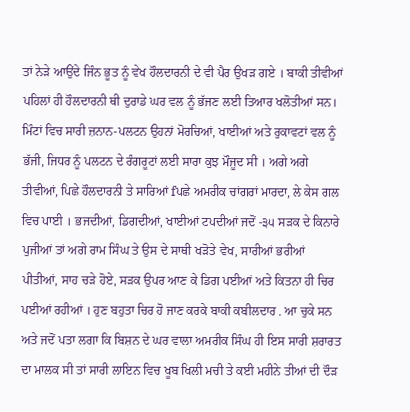ਤਾਂ ਨੇੜੇ ਆਉਂਦੇ ਜਿੰਨ ਭੂਤ ਨੂੰ ਵੇਖ ਹੌਲਦਾਰਨੀ ਦੇ ਵੀ ਪੈਰ ਉਖੜ ਗਏ । ਬਾਕੀ ਤੀਵੀਆਂ ਪਹਿਲਾਂ ਹੀ ਹੌਲਦਾਰਨੀ ਥੀ ਦੁਰਾਡੇ ਘਰ ਵਲ ਨੂੰ ਭੱਜਣ ਲਈ ਤਿਆਰ ਖਲੋਤੀਆਂ ਸਨ। ਮਿੰਟਾਂ ਵਿਚ ਸਾਰੀ ਜ਼ਨਾਨ-ਪਲਟਨ ਉਹਨਾਂ ਮੋਰਚਿਆਂ, ਖਾਈਆਂ ਅਤੇ ਰੁਕਾਵਟਾਂ ਵਲ ਨੂੰ ਭੱਜੀ, ਜਿਧਰ ਨੂੰ ਪਲਟਨ ਦੇ ਰੰਗਰੂਟਾਂ ਲਈ ਸਾਰਾ ਕੁਝ ਮੌਜੂਦ ਸੀ । ਅਗੇ ਅਗੇ ਤੀਵੀਆਂ, ਪਿਛੇ ਹੌਲਦਾਰਨੀ ਤੇ ਸਾਰਿਆਂ fਪਛੇ ਅਮਰੀਕ ਚਾਂਗਰਾਂ ਮਾਰਦਾ, ਲੇ ਕੇਸ ਗਲ ਵਿਚ ਪਾਈ । ਭਜਦੀਆਂ, ਡਿਗਦੀਆਂ, ਖਾਈਆਂ ਟਪਦੀਆਂ ਜਦੋਂ -੩੫ ਸੜਕ ਦੇ ਕਿਨਾਰੇ ਪੁਜੀਆਂ ਤਾਂ ਅਗੇ ਰਾਮ ਸਿੰਘ ਤੇ ਉਸ ਦੇ ਸਾਥੀ ਖੜੋਤੇ ਵੇਖ, ਸਾਰੀਆਂ ਭਰੀਆਂ ਪੀਤੀਆਂ, ਸਾਹ ਚੜੇ ਹੋਏ, ਸੜਕ ਉਪਰ ਆਣ ਕੇ ਡਿਗ ਪਈਆਂ ਅਤੇ ਕਿਤਨਾ ਹੀ ਚਿਰ ਪਈਆਂ ਰਹੀਆਂ । ਹੁਣ ਬਹੁਤਾ ਚਿਰ ਹੋ ਜਾਣ ਕਰਕੇ ਬਾਕੀ ਕਬੀਲਦਾਰ . ਆ ਚੁਕੇ ਸਨ ਅਤੇ ਜਦੋਂ ਪਤਾ ਲਗਾ ਕਿ ਬਿਸ਼ਨ ਦੇ ਘਰ ਵਾਲਾ ਅਮਰੀਕ ਸਿੰਘ ਹੀ ਇਸ ਸਾਰੀ ਸ਼ਰਾਰਤ ਦਾ ਮਾਲਕ ਸੀ ਤਾਂ ਸਾਰੀ ਲਾਇਨ ਵਿਚ ਖੂਬ ਖਿਲੀ ਮਚੀ ਤੇ ਕਈ ਮਹੀਨੇ ਤੀਆਂ ਦੀ ਦੌੜ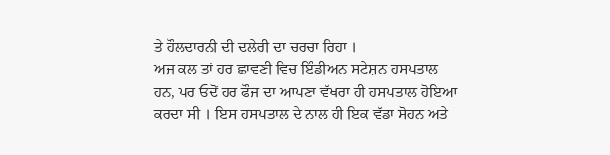ਤੇ ਹੌਲਦਾਰਨੀ ਦੀ ਦਲੇਰੀ ਦਾ ਚਰਚਾ ਰਿਹਾ ।
ਅਜ ਕਲ ਤਾਂ ਹਰ ਛਾਵਣੀ ਵਿਚ ਇੰਡੀਅਨ ਸਟੇਸ਼ਨ ਹਸਪਤਾਲ ਹਨ, ਪਰ ਓਦੋਂ ਹਰ ਫੌਜ ਦਾ ਆਪਣਾ ਵੱਖਰਾ ਹੀ ਹਸਪਤਾਲ ਹੋਇਆ ਕਰਦਾ ਸੀ । ਇਸ ਹਸਪਤਾਲ ਦੇ ਨਾਲ ਹੀ ਇਕ ਵੱਡਾ ਸੋਹਨ ਅਤੇ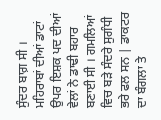ਸੁੰਦਰ ਬਾਗ਼ ਸੀ । ਮਹਿਰਾਬਾਂ ਦੀਆਂ ਡਾਟਾਂ ਉਪਰ ਇਸ਼ਕ ਪਦ ਦੀਆਂ ਵੇਲਾਂ ਨੇ ਡਾਢੀ ਬਹਾਰ ਬਣਾਈ ਸੀ । ਗਮਲਿਆਂ ਵਿਚ ਬੜੇ ਸੰਦਰੇ ਸੁਗੰਧੀ ਭਰੇ ਫਲ ਸਨ | ਡਾਕਟਰ ਦਾ ਬੰਗਲਾ ਤੇ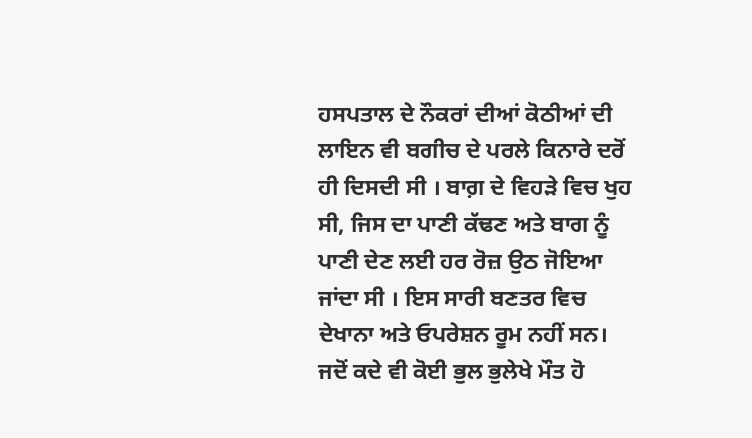ਹਸਪਤਾਲ ਦੇ ਨੌਕਰਾਂ ਦੀਆਂ ਕੋਠੀਆਂ ਦੀ ਲਾਇਨ ਵੀ ਬਗੀਚ ਦੇ ਪਰਲੇ ਕਿਨਾਰੇ ਦਰੋਂ ਹੀ ਦਿਸਦੀ ਸੀ । ਬਾਗ਼ ਦੇ ਵਿਹੜੇ ਵਿਚ ਖੁਹ ਸੀ, ਜਿਸ ਦਾ ਪਾਣੀ ਕੱਢਣ ਅਤੇ ਬਾਗ ਨੂੰ ਪਾਣੀ ਦੇਣ ਲਈ ਹਰ ਰੋਜ਼ ਉਠ ਜੋਇਆ ਜਾਂਦਾ ਸੀ । ਇਸ ਸਾਰੀ ਬਣਤਰ ਵਿਚ ਦੇਖਾਨਾ ਅਤੇ ਓਪਰੇਸ਼ਨ ਰੂਮ ਨਹੀਂ ਸਨ। ਜਦੋਂ ਕਦੇ ਵੀ ਕੋਈ ਭੁਲ ਭੁਲੇਖੇ ਮੌਤ ਹੋ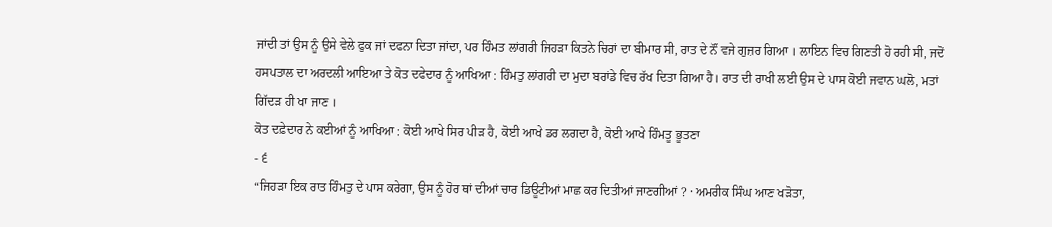ਜਾਂਦੀ ਤਾਂ ਉਸ ਨੂੰ ਉਸੇ ਵੇਲੇ ਫੁਕ ਜਾਂ ਦਫਨਾ ਦਿਤਾ ਜਾਂਦਾ, ਪਰ ਹਿੰਮਤ ਲਾਂਗਰੀ ਜਿਹੜਾ ਕਿਤਨੇ ਚਿਰਾਂ ਦਾ ਬੀਮਾਰ ਸੀ, ਰਾਤ ਦੇ ਨੌਂ ਵਜੇ ਗੁਜ਼ਰ ਗਿਆ । ਲਾਇਨ ਵਿਚ ਗਿਣਤੀ ਹੋ ਰਹੀ ਸੀ, ਜਦੋਂ ਹਸਪਤਾਲ ਦਾ ਅਰਦਲੀ ਆਇਆ ਤੇ ਕੋਤ ਦਫੇਦਾਰ ਨੂੰ ਆਖਿਆ : ਹਿੰਮਤੁ ਲਾਂਗਰੀ ਦਾ ਮੁਦਾ ਬਰਾਂਡੇ ਵਿਚ ਰੱਖ ਦਿਤਾ ਗਿਆ ਹੈ। ਰਾਤ ਦੀ ਰਾਖੀ ਲਈ ਉਸ ਦੇ ਪਾਸ ਕੋਈ ਜਵਾਨ ਘਲੋ, ਮਤਾਂ ਗਿੱਦੜ ਹੀ ਖਾ ਜਾਣ ।
ਕੋਤ ਦਫ਼ੇਦਾਰ ਨੇ ਕਈਆਂ ਨੂੰ ਆਖਿਆ : ਕੋਈ ਆਖੇ ਸਿਰ ਪੀੜ ਹੈ, ਕੋਈ ਆਖੇ ਡਰ ਲਗਦਾ ਹੈ, ਕੋਈ ਆਖੇ ਹਿੰਮਤੂ ਭੂਤਣਾ
- ੬
“ਜਿਹੜਾ ਇਕ ਰਾਤ ਹਿੰਮਤੁ ਦੇ ਪਾਸ ਕਰੇਗਾ, ਉਸ ਨੂੰ ਹੋਰ ਥਾਂ ਦੀਆਂ ਚਾਰ ਡਿਊਟੀਆਂ ਮਾਛ ਕਰ ਦਿਤੀਆਂ ਜਾਣਗੀਆਂ ? · ਅਮਰੀਕ ਸਿੰਘ ਆਣ ਖੜੋਤਾ,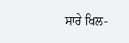ਸਾਰੇ ਖਿਲ-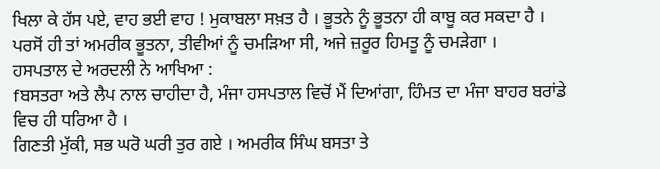ਖਿਲਾ ਕੇ ਹੱਸ ਪਏ, ਵਾਹ ਭਈ ਵਾਹ ! ਮੁਕਾਬਲਾ ਸਖ਼ਤ ਹੈ । ਭੂਤਨੇ ਨੂੰ ਭੂਤਨਾ ਹੀ ਕਾਬੂ ਕਰ ਸਕਦਾ ਹੈ । ਪਰਸੋਂ ਹੀ ਤਾਂ ਅਮਰੀਕ ਭੂਤਨਾ, ਤੀਵੀਆਂ ਨੂੰ ਚਮੜਿਆ ਸੀ, ਅਜੇ ਜ਼ਰੂਰ ਹਿਮਤੂ ਨੂੰ ਚਮੜੇਗਾ ।
ਹਸਪਤਾਲ ਦੇ ਅਰਦਲੀ ਨੇ ਆਖਿਆ :
fਬਸਤਰਾ ਅਤੇ ਲੈਪ ਨਾਲ ਚਾਹੀਦਾ ਹੈ, ਮੰਜਾ ਹਸਪਤਾਲ ਵਿਚੋਂ ਮੈਂ ਦਿਆਂਗਾ, ਹਿੰਮਤ ਦਾ ਮੰਜਾ ਬਾਹਰ ਬਰਾਂਡੇ ਵਿਚ ਹੀ ਧਰਿਆ ਹੈ ।
ਗਿਣਤੀ ਮੁੱਕੀ, ਸਭ ਘਰੋ ਘਰੀ ਤੁਰ ਗਏ । ਅਮਰੀਕ ਸਿੰਘ ਬਸਤਾ ਤੇ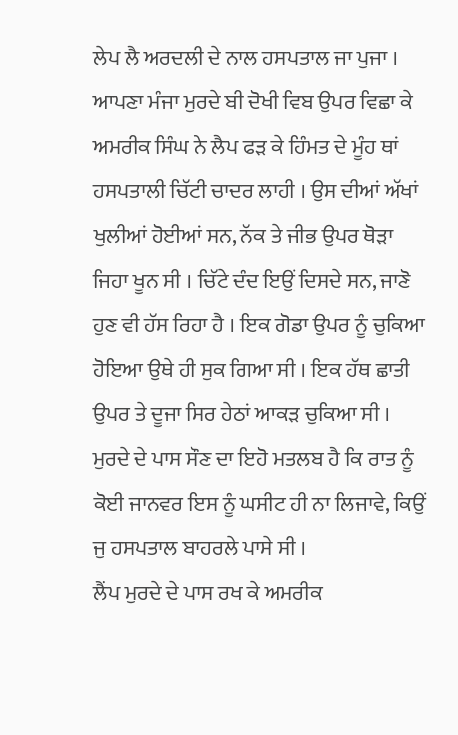ਲੇਪ ਲੈ ਅਰਦਲੀ ਦੇ ਨਾਲ ਹਸਪਤਾਲ ਜਾ ਪੁਜਾ । ਆਪਣਾ ਮੰਜਾ ਮੁਰਦੇ ਬੀ ਦੋਖੀ ਵਿਬ ਉਪਰ ਵਿਛਾ ਕੇ ਅਮਰੀਕ ਸਿੰਘ ਨੇ ਲੈਪ ਫੜ ਕੇ ਹਿੰਮਤ ਦੇ ਮੂੰਹ ਥਾਂ ਹਸਪਤਾਲੀ ਚਿੱਟੀ ਚਾਦਰ ਲਾਹੀ । ਉਸ ਦੀਆਂ ਅੱਖਾਂ ਖੁਲੀਆਂ ਹੋਈਆਂ ਸਨ, ਨੱਕ ਤੇ ਜੀਭ ਉਪਰ ਥੋੜਾ ਜਿਹਾ ਖੂਨ ਸੀ । ਚਿੱਟੇ ਦੰਦ ਇਉਂ ਦਿਸਦੇ ਸਨ, ਜਾਣੋ ਹੁਣ ਵੀ ਹੱਸ ਰਿਹਾ ਹੈ । ਇਕ ਗੋਡਾ ਉਪਰ ਨੂੰ ਚੁਕਿਆ ਹੋਇਆ ਉਥੇ ਹੀ ਸੁਕ ਗਿਆ ਸੀ । ਇਕ ਹੱਥ ਛਾਤੀ ਉਪਰ ਤੇ ਦੂਜਾ ਸਿਰ ਹੇਠਾਂ ਆਕੜ ਚੁਕਿਆ ਸੀ ।
ਮੁਰਦੇ ਦੇ ਪਾਸ ਸੌਣ ਦਾ ਇਹੋ ਮਤਲਬ ਹੈ ਕਿ ਰਾਤ ਨੂੰ ਕੋਈ ਜਾਨਵਰ ਇਸ ਨੂੰ ਘਸੀਟ ਹੀ ਨਾ ਲਿਜਾਵੇ, ਕਿਉਂ ਜੁ ਹਸਪਤਾਲ ਬਾਹਰਲੇ ਪਾਸੇ ਸੀ ।
ਲੈਂਪ ਮੁਰਦੇ ਦੇ ਪਾਸ ਰਖ ਕੇ ਅਮਰੀਕ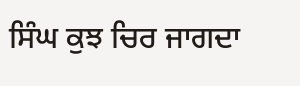ਸਿੰਘ ਕੁਝ ਚਿਰ ਜਾਗਦਾ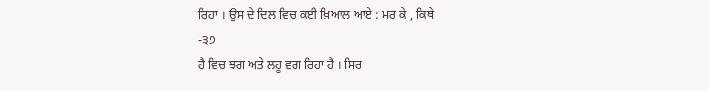ਰਿਹਾ । ਉਸ ਦੇ ਦਿਲ ਵਿਚ ਕਈ ਖ਼ਿਆਲ ਆਏ : ਮਰ ਕੇ , ਕਿਥੇ
-੩੭
ਹੈ ਵਿਚ ਝਗ ਅਤੇ ਲਹੂ ਵਗ ਰਿਹਾ ਹੈ । ਸਿਰ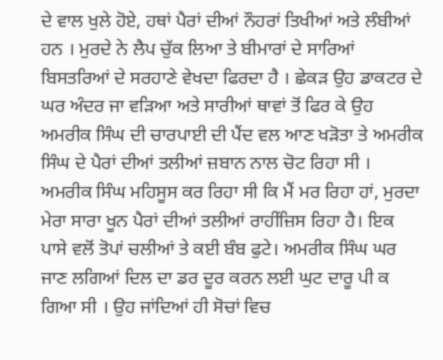ਦੇ ਵਾਲ ਖੁਲੇ ਹੋਏ, ਹਥਾਂ ਪੈਰਾਂ ਦੀਆਂ ਨੌਹਰਾਂ ਤਿਖੀਆਂ ਅਤੇ ਲੰਬੀਆਂ ਹਨ । ਮੁਰਦੇ ਨੇ ਲੈਪ ਚੁੱਕ ਲਿਆ ਤੇ ਬੀਮਾਰਾਂ ਦੇ ਸਾਰਿਆਂ ਬਿਸਤਰਿਆਂ ਦੇ ਸਰਹਾਣੇ ਵੇਖਦਾ ਫਿਰਦਾ ਹੈ । ਛੇਕੜ ਉਹ ਡਾਕਟਰ ਦੇ ਘਰ ਅੰਦਰ ਜਾ ਵੜਿਆ ਅਤੇ ਸਾਰੀਆਂ ਥਾਵਾਂ ਤੋਂ ਫਿਰ ਕੇ ਉਹ ਅਮਰੀਕ ਸਿੰਘ ਦੀ ਚਾਰਪਾਈ ਦੀ ਪੈਂਦ ਵਲ ਆਣ ਖੜੋਤਾ ਤੇ ਅਮਰੀਕ ਸਿੰਘ ਦੇ ਪੈਰਾਂ ਦੀਆਂ ਤਲੀਆਂ ਜ਼ਬਾਨ ਨਾਲ ਚੋਟ ਰਿਹਾ ਸੀ । ਅਮਰੀਕ ਸਿੰਘ ਮਹਿਸੂਸ ਕਰ ਰਿਹਾ ਸੀ ਕਿ ਮੈਂ ਮਰ ਰਿਹਾ ਹਾਂ, ਮੁਰਦਾ ਮੇਰਾ ਸਾਰਾ ਖੂਨ ਪੈਰਾਂ ਦੀਆਂ ਤਲੀਆਂ ਰਾਹੀਂਜ਼ਿਸ ਰਿਹਾ ਹੈ। ਇਕ ਪਾਸੇ ਵਲੋਂ ਤੋਪਾਂ ਚਲੀਆਂ ਤੇ ਕਈ ਬੰਬ ਫੁਟੇ। ਅਮਰੀਕ ਸਿੰਘ ਘਰ ਜਾਣ ਲਗਿਆਂ ਦਿਲ ਦਾ ਡਰ ਦੂਰ ਕਰਨ ਲਈ ਘੁਟ ਦਾਰੂ ਪੀ ਕ ਗਿਆ ਸੀ । ਉਹ ਜਾਂਦਿਆਂ ਹੀ ਸੋਚਾਂ ਵਿਚ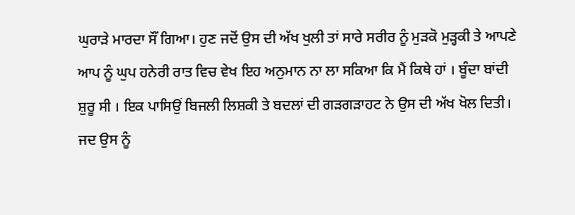ਘੁਰਾੜੇ ਮਾਰਦਾ ਸੌਂ ਗਿਆ। ਹੁਣ ਜਦੋਂ ਉਸ ਦੀ ਅੱਖ ਖੁਲੀ ਤਾਂ ਸਾਰੇ ਸਰੀਰ ਨੂੰ ਮੁੜਕੋ ਮੁੜ੍ਹਕੀ ਤੇ ਆਪਣੇ ਆਪ ਨੂੰ ਘੁਪ ਹਨੇਰੀ ਰਾਤ ਵਿਚ ਵੇਖ ਇਹ ਅਨੁਮਾਨ ਨਾ ਲਾ ਸਕਿਆ ਕਿ ਮੈਂ ਕਿਥੇ ਹਾਂ । ਬੂੰਦਾ ਬਾਂਦੀ ਸ਼ੁਰੂ ਸੀ । ਇਕ ਪਾਸਿਉਂ ਬਿਜਲੀ ਲਿਸ਼ਕੀ ਤੇ ਬਦਲਾਂ ਦੀ ਗੜਗੜਾਹਟ ਨੇ ਉਸ ਦੀ ਅੱਖ ਖੋਲ ਦਿਤੀ।
ਜਦ ਉਸ ਨੂੰ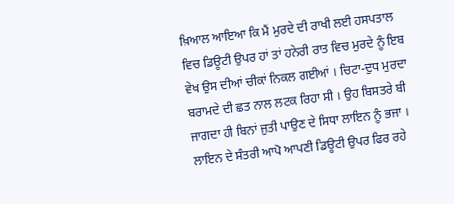ਖ਼ਿਆਲ ਆਇਆ ਕਿ ਮੈਂ ਮੁਰਦੇ ਦੀ ਰਾਖੀ ਲਈ ਹਸਪਤਾਲ ਵਿਚ ਡਿਊਟੀ ਉਪਰ ਹਾਂ ਤਾਂ ਹਨੇਰੀ ਰਾਤ ਵਿਚ ਮੁਰਦੇ ਨੂੰ ਇਬ ਵੇਖ ਉਸ ਦੀਆਂ ਚੀਕਾਂ ਨਿਕਲ ਗਈਆਂ । ਚਿਟਾ-ਦੁਧ ਮੁਰਦਾ ਬਰਾਮਦੇ ਦੀ ਛਤ ਨਾਲ ਲਟਕ ਰਿਹਾ ਸੀ । ਉਹ ਬਿਸਤਰੇ ਬੀ ਜਾਗਦਾ ਹੀ ਬਿਨਾਂ ਜੁਤੀ ਪਾਉਣ ਦੇ ਸਿਧਾ ਲਾਇਨ ਨੂੰ ਭਜਾ । ਲਾਇਨ ਦੇ ਸੰਤਰੀ ਆਪੋ ਆਪਣੀ ਡਿਊਟੀ ਉਪਰ ਫਿਰ ਰਹੇ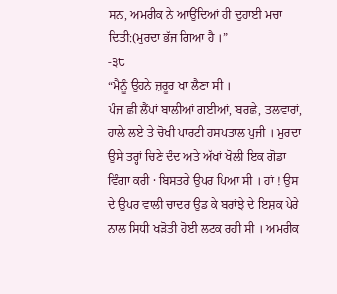ਸਨ, ਅਮਰੀਕ ਨੇ ਆਉਂਦਿਆਂ ਹੀ ਦੁਹਾਈ ਮਚਾ ਦਿਤੀ:(ਮੁਰਦਾ ਭੱਜ ਗਿਆ ਹੈ ।”
-੩੮
“ਮੈਨੂੰ ਉਹਨੇ ਜ਼ਰੂਰ ਖਾ ਲੈਣਾ ਸੀ ।
ਪੰਜ ਛੀ ਲੈਂਪਾਂ ਬਾਲੀਆਂ ਗਈਆਂ, ਬਰਛੇ, ਤਲਵਾਰਾਂ, ਹਾਲੇ ਲਏ ਤੇ ਚੋਖੀ ਪਾਰਟੀ ਹਸਪਤਾਲ ਪੁਜੀ । ਮੁਰਦਾ ਉਸੇ ਤਰ੍ਹਾਂ ਚਿਣੇ ਦੰਦ ਅਤੇ ਅੱਖਾਂ ਖੋਲੀ ਇਕ ਗੋਡਾ ਵਿੰਗਾ ਕਰੀ · ਬਿਸਤਰੇ ਉਪਰ ਪਿਆ ਸੀ । ਹਾਂ ! ਉਸ ਦੇ ਉਪਰ ਵਾਲੀ ਚਾਦਰ ਉਡ ਕੇ ਬਰਾਂਝੇ ਦੇ ਇਸ਼ਕ ਪੇਰੇ ਨਾਲ ਸਿਧੀ ਖੜੋਤੀ ਹੋਈ ਲਟਕ ਰਹੀ ਸੀ । ਅਮਰੀਕ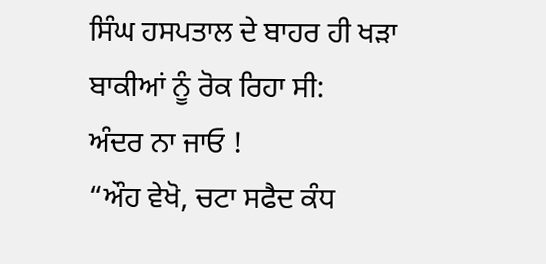ਸਿੰਘ ਹਸਪਤਾਲ ਦੇ ਬਾਹਰ ਹੀ ਖੜਾ ਬਾਕੀਆਂ ਨੂੰ ਰੋਕ ਰਿਹਾ ਸੀ:
ਅੰਦਰ ਨਾ ਜਾਓ !
“ਔਹ ਵੇਖੋ, ਚਟਾ ਸਫੈਦ ਕੰਧ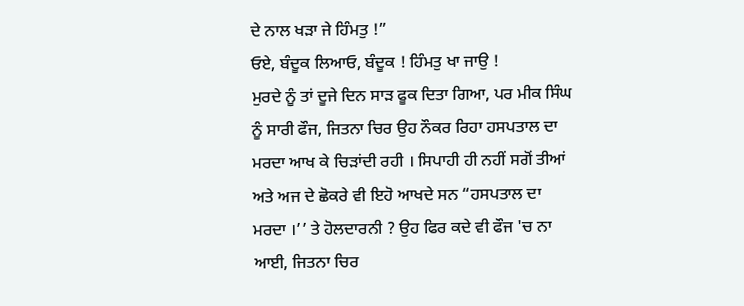ਦੇ ਨਾਲ ਖੜਾ ਜੇ ਹਿੰਮਤੁ !”
ਓਏ, ਬੰਦੂਕ ਲਿਆਓ, ਬੰਦੂਕ ! ਹਿੰਮਤੁ ਖਾ ਜਾਉ !
ਮੁਰਦੇ ਨੂੰ ਤਾਂ ਦੂਜੇ ਦਿਨ ਸਾੜ ਫੂਕ ਦਿਤਾ ਗਿਆ, ਪਰ ਮੀਕ ਸਿੰਘ ਨੂੰ ਸਾਰੀ ਫੌਜ, ਜਿਤਨਾ ਚਿਰ ਉਹ ਨੌਕਰ ਰਿਹਾ ਹਸਪਤਾਲ ਦਾ ਮਰਦਾ ਆਖ ਕੇ ਚਿੜਾਂਦੀ ਰਹੀ । ਸਿਪਾਹੀ ਹੀ ਨਹੀਂ ਸਗੋਂ ਤੀਆਂ ਅਤੇ ਅਜ ਦੇ ਛੋਕਰੇ ਵੀ ਇਹੋ ਆਖਦੇ ਸਨ “ਹਸਪਤਾਲ ਦਾ ਮਰਦਾ ।’’ ਤੇ ਹੋਲਦਾਰਨੀ ? ਉਹ ਫਿਰ ਕਦੇ ਵੀ ਫੌਜ 'ਚ ਨਾ ਆਈ, ਜਿਤਨਾ ਚਿਰ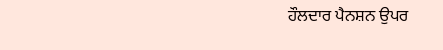ਹੌਲਦਾਰ ਪੈਨਸ਼ਨ ਉਪਰ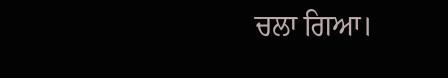ਚਲਾ ਗਿਆ।